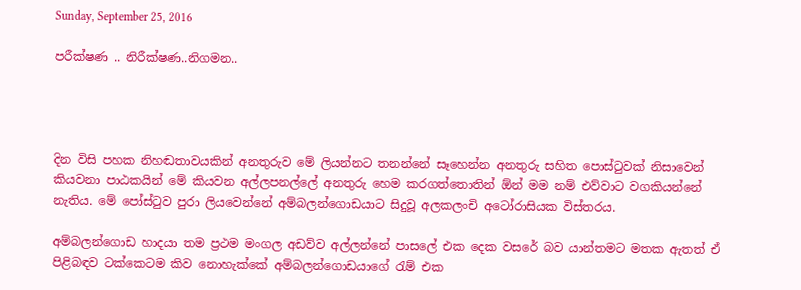Sunday, September 25, 2016

පරීක්ෂණ .. නිරීක්ෂණ..නිගමන..




දින විසි පහක නිහඬතාවයකින් අනතුරුව මේ ලියන්නට තනන්නේ සෑහෙන්න අනතුරු සහිත පොස්ටුවක් නිසාවෙන් කියවනා පාඨකයින් මේ කියවන අල්ලපනල්ලේ අනතුරු හෙම කරගත්තොතින් ඕන් මම නම් එව්වාට වගකියන්නේ නැතිය. මේ පෝස්ටුව පුරා ලියවෙන්නේ අම්බලන්ගොඩයාට සිදුවූ අලකලංචි අටෝරාසියක විස්තරය.

අම්බලන්ගොඩ හාදයා තම ප්‍රථම මංගල අඩව්ව අල්ලන්නේ පාසලේ එක දෙක වසරේ බව යාන්තමට මතක ඇතත් ඒ පිළිබඳව ටක්කෙටම කිව නොහැක්කේ අම්බලන්ගොඩයාගේ රැම් එක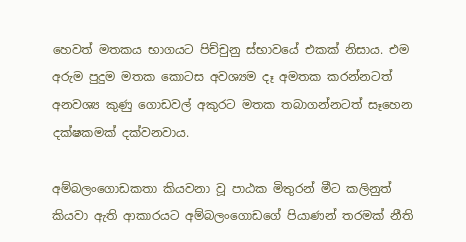හෙවත් මතකය භාගයට පිච්චුනු ස්භාවයේ එකක් නිසාය. එම අරුම පුදුම මතක කොටස අවශ්‍යම දෑ අමතක කරන්නටත් අනවශ්‍ය කුණු ගොඩවල් අකුරට මතක තබාගන්නටත් සෑහෙන දක්ෂකමක් දක්වනවාය.

අම්බලංගොඩකතා කියවනා වූ පාඨක මිතුරන් මීට කලිනුත් කියවා ඇති ආකාරයට අම්බලංගොඩගේ පියාණන් තරමක් නීති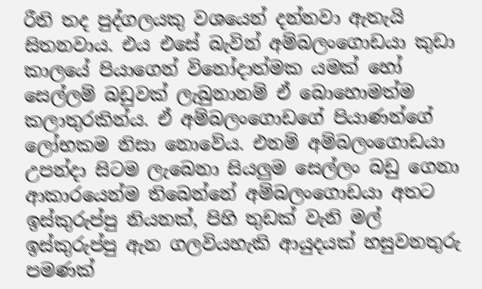රීති තද පුද්ගලයකු වශයෙන් දන්නවා ඇතැයි සිතනවාය. එය එසේ බැවින් අම්බලංගොඩයා කුඩා කාලයේ පියාගෙන් විනෝදාත්මක යමක් හෝ සෙල්ලම් බඩුවක් ලැබුනානම් ඒ බොහොමත්ම කලාතුරකින්ය. ඒ අම්බලංගොඩගේ පියාණන්ගේ ලෝභකම නිසා නොවේය. එනම් අම්බලංගොඩයා උපන්දා සිටම ලැබෙනා සියලුම සෙල්ලං බඩු ගෙනා ආකාරයෙන්ම තිබෙන්නේ අම්බලංගොඩයා අතට ඉස්කුරුප්පු නියනක්, පිහි තුඩක් වැනි මල් ඉස්කුරුප්පු ඇන ගලවියහැකි ආයුදයක් හසුවනතුරු පමණක්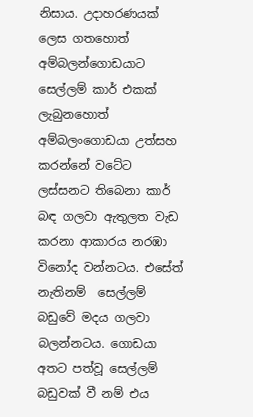නිසාය. උදාහරණයක් ලෙස ගතහොත් අම්බලන්ගොඩයාට සෙල්ලම් කාර් එකක් ලැබුනහොත් අම්බලංගොඩයා උත්සහ කරන්නේ වටේට ලස්සනට තිබෙනා කාර් බඳ ගලවා ඇතුලත වැඩ කරනා ආකාරය නරඹා විනෝද වන්නටය. එසේත් නැතිනම්  සෙල්ලම් බඩුවේ මදය ගලවා බලන්නටය. ගොඩයා අතට පත්වූ සෙල්ලම් බඩුවක් වී නම් එය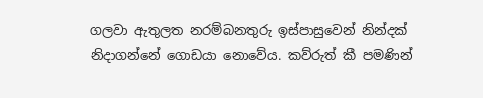ගලවා ඇතුලත නරම්බනතුරු ඉස්පාසුවෙන් නින්දක් නිදාගන්නේ ගොඩයා නොවේය. කව්රුත් කී පමණින්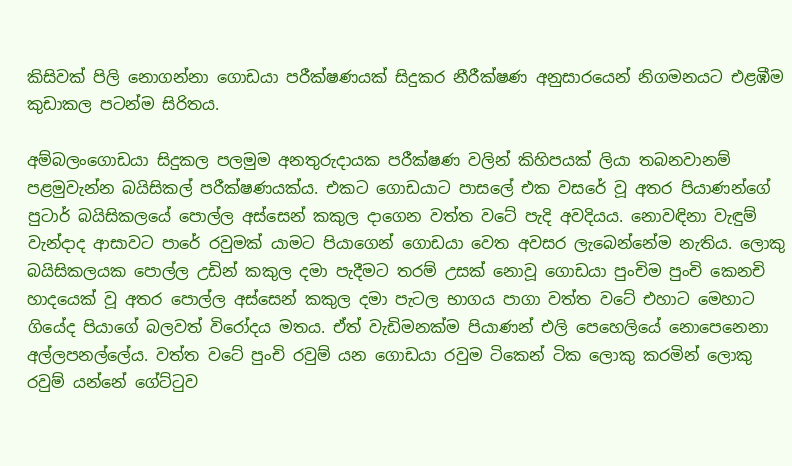කිසිවක් පිලි නොගන්නා ගොඩයා පරීක්ෂණයක් සිදුකර නීරීක්ෂණ අනුසාරයෙන් නිගමනයට එළඹීම කුඩාකල පටන්ම සිරිතය.

අම්බලංගොඩයා සිදුකල පලමුම අනතුරුදායක පරීක්ෂණ වලින් කිහිපයක් ලියා තබනවානම් පළමුවැන්න බයිසිකල් පරීක්ෂණයක්ය. එකට ගොඩයාට පාසලේ එක වසරේ වූ අතර පියාණන්ගේ පුටාර් බයිසිකලයේ පොල්ල අස්සෙන් කකුල දාගෙන වත්ත වටේ පැදි අවදියය. නොවඳිනා වැඳුම් වැන්දාද ආසාවට පාරේ රවුමක් යාමට පියාගෙන් ගොඩයා වෙත අවසර ලැබෙන්නේම නැතිය. ලොකු බයිසිකලයක පොල්ල උඩින් කකුල දමා පැදීමට තරම් උසක් නොවූ ගොඩයා පුංචිම පුංචි කෙනචි හාදයෙක් වූ අතර පොල්ල අස්සෙන් කකුල දමා පැටල භාගය පාගා වත්ත වටේ එහාට මෙහාට ගියේද පියාගේ බලවත් විරෝදය මතය. ඒත් වැඩිමනක්ම පියාණන් එලි පෙහෙලියේ නොපෙනෙනා අල්ලපනල්ලේය. වත්ත වටේ පුංචි රවුම් යන ගොඩයා රවුම ටිකෙන් ටික ලොකු කරමින් ලොකු රවුම් යන්නේ ගේට්ටුව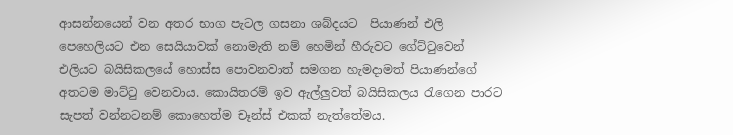ආසන්නයෙන් වන අතර භාග පැටල ගසනා ශබ්දයට  පියාණන් එලි පෙහෙලියට එන සෙයියාවක් නොමැති නම් හෙමින් හීරුවට ගේට්ටුවෙන් එලියට බයිසිකලයේ හොස්ස පොවනවාත් සමගන හැමදාමත් පියාණන්ගේ අතටම මාට්ටු වෙනවාය. කොයිතරම් ඉව ඇල්ලුවත් බයිසිකලය රැගෙන පාරට සැපත් වන්නටනම් කොහෙත්ම චෑන්ස් එකක් නැත්තේමය.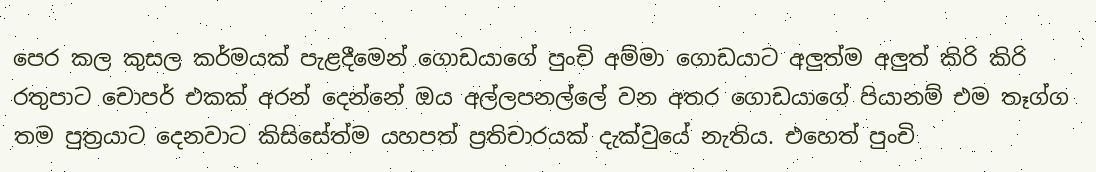පෙර කල කුසල කර්මයක් පැළදීමෙන් ගොඩයාගේ පුංචි අම්මා ගොඩයාට අලුත්ම අලුත් කිරි කිරි රතුපාට චොපර් එකක් අරන් දෙන්නේ ඔය අල්ලපනල්ලේ වන අතර ගොඩයාගේ පියානම් එම තෑග්ග තම පුත්‍රයාට දෙනවාට කිසිසේත්ම යහපත් ප්‍රතිචාරයක් දැක්වුයේ නැතිය. එහෙත් පුංචි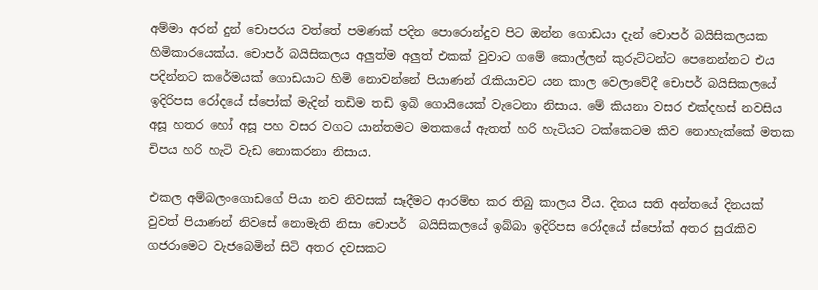අම්මා අරන් දුන් චොපරය වත්තේ පමණක් පදින පොරොන්දුව පිට ඔන්න ගොඩයා දැන් චොපර් බයිසිකලයක හිමිකාරයෙක්ය. චොපර් බයිසිකලය අලුත්ම අලුත් එකක් වුවාට ගමේ කොල්ලන් කුරුට්ටන්ට පෙනෙන්නට එය පදින්නට කරේමයක් ගොඩයාට හිමි නොවන්නේ පියාණන් රැකියාවට යන කාල වෙලාවේදී චොපර් බයිසිකලයේ ඉදිරිපස රෝදයේ ස්පෝක් මැදින් තඩිම තඩි ඉබි ගොයියෙක් වැටෙනා නිසාය. මේ කියනා වසර එක්දහස් නවසිය අසූ හතර හෝ අසූ පහ වසර වගට යාන්තමට මතකයේ ඇතත් හරි හැටියට ටක්කෙටම කිව නොහැක්කේ මතක චිපය හරි හැටි වැඩ නොකරනා නිසාය.

එකල අම්බලංගොඩගේ පියා නව නිවසක් සෑදීමට ආරම්භ කර තිබු කාලය වීය. දිනය සති අන්තයේ දිනයක් වුවත් පියාණන් නිවසේ නොමැති නිසා චොපර්  බයිසිකලයේ ඉබ්බා ඉදිරිපස රෝදයේ ස්පෝක් අතර සුරැකිව ගජරාමෙට වැජබෙමින් සිටි අතර දවසකට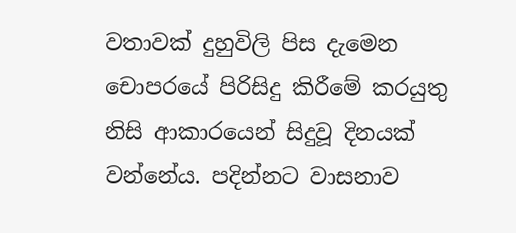වතාවක් දුහුවිලි පිස දැමෙන චොපරයේ පිරිසිදු කිරීමේ කරයුතු නිසි ආකාරයෙන් සිදුවූ දිනයක් වන්නේය. පදින්නට වාසනාව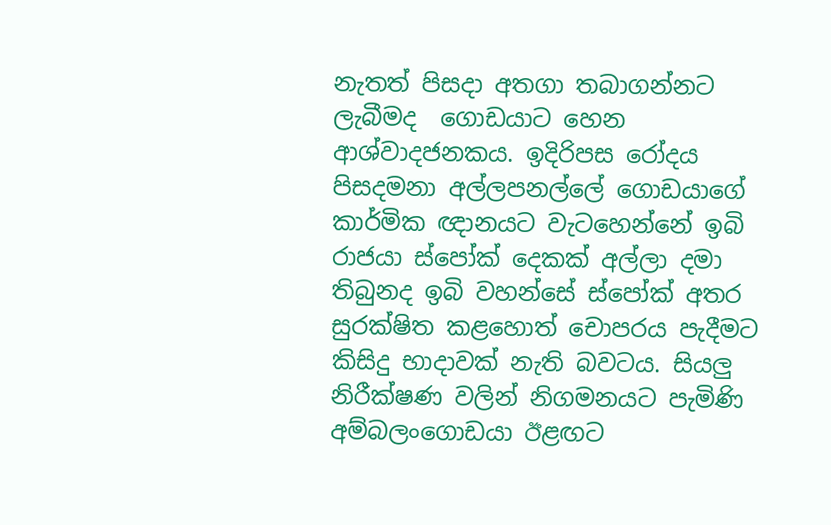නැතත් පිසදා අතගා තබාගන්නට ලැබීමද  ගොඩයාට හෙන ආශ්වාදජනකය. ඉදිරිපස රෝදය පිසදමනා අල්ලපනල්ලේ ගොඩයාගේ කාර්මික ඥානයට වැටහෙන්නේ ඉබි රාජයා ස්පෝක් දෙකක් අල්ලා දමා තිබුනද ඉබි වහන්සේ ස්පෝක් අතර සුරක්ෂිත කළහොත් චොපරය පැදීමට කිසිදු භාදාවක් නැති බවටය. සියලු නිරීක්ෂණ වලින් නිගමනයට පැමිණි අම්බලංගොඩයා ඊළඟට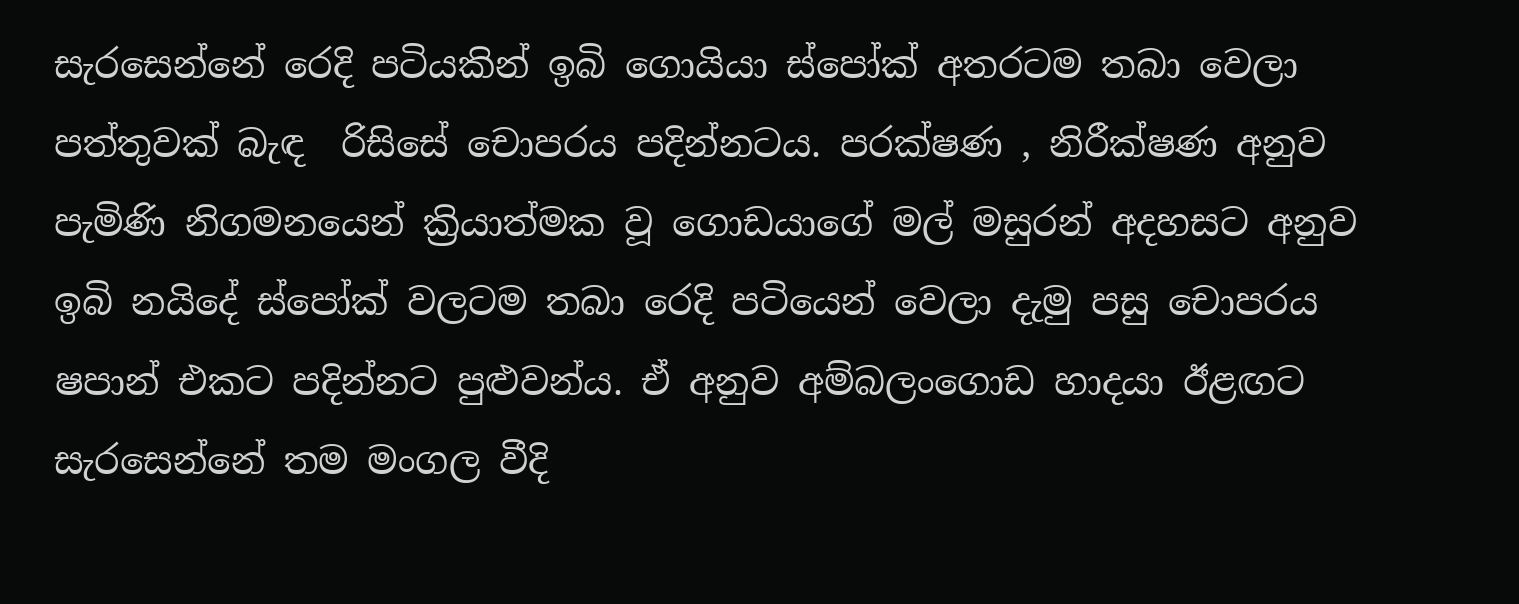සැරසෙන්නේ රෙදි පටියකින් ඉබි ගොයියා ස්පෝක් අතරටම තබා වෙලා පත්තුවක් බැඳ  රිසිසේ චොපරය පදින්නටය. පරක්ෂණ , නිරීක්ෂණ අනුව පැමිණි නිගමනයෙන් ක්‍රියාත්මක වූ ගොඩයාගේ මල් මසුරන් අදහසට අනුව ඉබි නයිදේ ස්පෝක් වලටම තබා රෙදි පටියෙන් වෙලා දැමු පසු චොපරය ෂපාන් එකට පදින්නට පුළුවන්ය. ඒ අනුව අම්බලංගොඩ හාදයා ඊළඟට සැරසෙන්නේ තම මංගල වීදි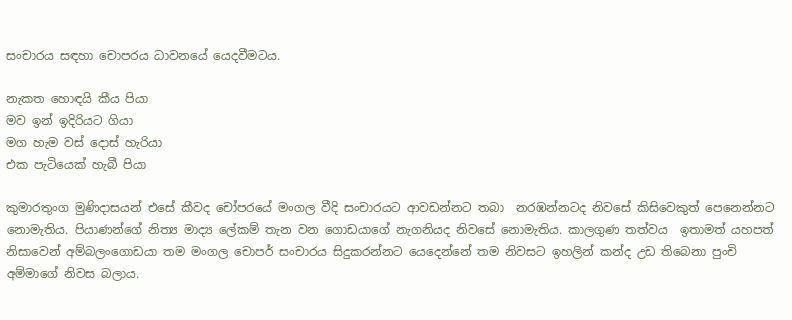සංචාරය සඳහා චොපරය ධාවනයේ යෙදවීමටය.

නැකත හොඳයි කීය පියා
මව ඉන් ඉදිරියට ගියා
මග හැම වස් දොස් හැරියා
එක පැටියෙක් හැබී පියා

කුමාරතුංග මුණිදාසයන් එසේ කීවද චෝපරයේ මංගල වීදි සංචාරයට ආවඩන්නට තබා  නරඹන්නටද නිවසේ කිසිවෙකුත් පෙනෙන්නට නොමැතිය. පියාණන්ගේ නිත්‍ය මාද්‍ය ලේකම් තැන වන ගොඩයාගේ නැගනියද නිවසේ නොමැතිය. කාලගුණ තත්වය  ඉතාමත් යහපත් නිසාවෙන් අම්බලංගොඩයා තම මංගල චොපර් සංචාරය සිදුකරන්නට යෙදෙන්නේ තම නිවසට ඉහලින් කන්ද උඩ තිබෙනා පුංචි අම්මාගේ නිවස බලාය.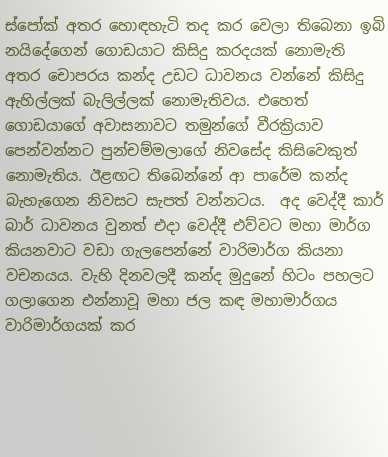ස්පෝක් අතර හොඳහැටි තද කර වෙලා තිබෙනා ඉබි නයිදේගෙන් ගොඩයාට කිසිදු කරදයක් නොමැති අතර චොපරය කන්ද උඩට ධාවනය වන්නේ කිසිදු ඇහිල්ලක් බැලිල්ලක් නොමැතිවය. එහෙත් ගොඩයාගේ අවාසනාවට තමුන්ගේ වීරක්‍රියාව පෙන්වන්නට පුන්චම්මලාගේ නිවසේද කිසිවෙකුත් නොමැතිය. ඊළඟට තිබෙන්නේ ආ පාරේම කන්ද බැහැගෙන නිවසට සැපත් වන්නටය.  අද වෙද්දී කාර් බාර් ධාවනය වුනත් එදා වෙද්දී එව්වට මහා මාර්ග කියනවාට වඩා ගැලපෙන්නේ වාරිමාර්ග කියනා වචනයය. වැහි දිනවලදී කන්ද මුදුනේ හිටං පහලට ගලාගෙන එන්නාවූ මහා ජල කඳ මහාමාර්ගය වාරිමාර්ගයක් කර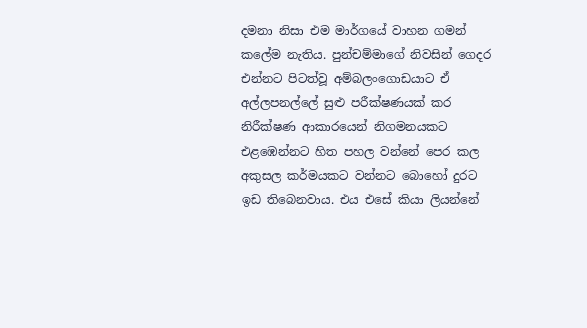දමනා නිසා එම මාර්ගයේ වාහන ගමන් කලේම නැතිය. පුන්චම්මාගේ නිවසින් ගෙදර එන්නට පිටත්වූ අම්බලංගොඩයාට ඒ අල්ලපනල්ලේ සුළු පරීක්ෂණයක් කර නිරීක්ෂණ ආකාරයෙන් නිගමනයකට එළඹෙන්නට හිත පහල වන්නේ පෙර කල අකුසල කර්මයකට වන්නට බොහෝ දුරට ඉඩ තිබෙනවාය. එය එසේ කියා ලියන්නේ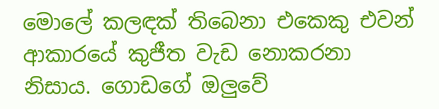මොලේ කලඳක් තිබෙනා එකෙකු එවන් ආකාරයේ කුජීත වැඩ නොකරනා නිසාය. ගොඩගේ ඔලුවේ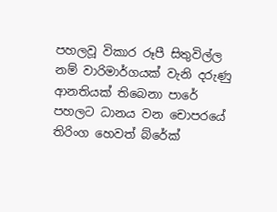පහලවූ විකාර රූපී සිතුවිල්ල නම් වාරිමාර්ගයක් වැනි දරුණු ආනතියක් තිබෙනා පාරේ පහලට ධානය වන චොපරයේ තිරිංග හෙවත් බ්රේක්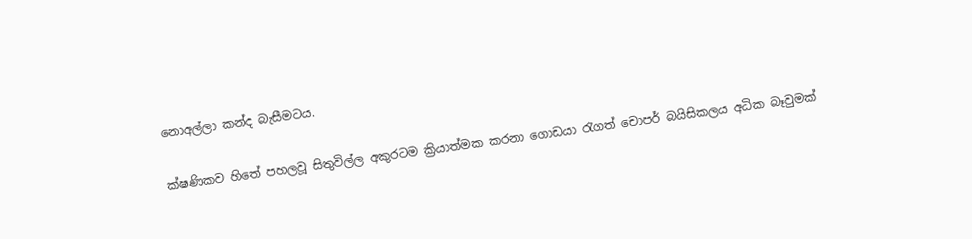නොඅල්ලා කන්ද බැසීමටය.

ක්ෂණිකව හිතේ පහලවූ සිතුවිල්ල අකුරටම ක්‍රියාත්මක කරනා ගොඩයා රැගත් චොපර් බයිසිකලය අධික බෑවුමක්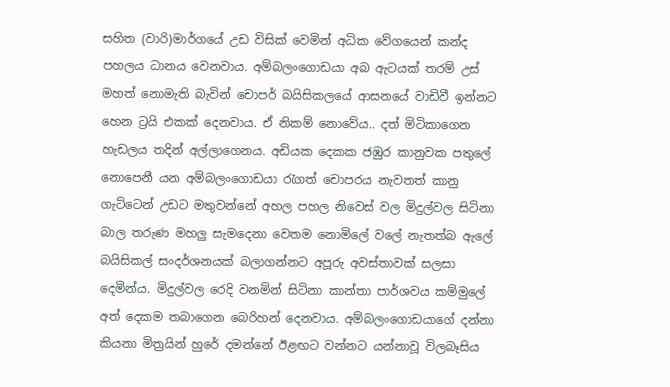සහිත (වාරි)මාර්ගයේ උඩ විසික් වෙමින් අධික වේගයෙන් කන්ද පහලය ධානය වෙනවාය. අම්බලංගොඩයා අබ ඇටයක් තරම් උස් මහත් නොමැති බැවින් චොපර් බයිසිකලයේ ආසනයේ වාඩිවී ඉන්නට හෙන ට්‍රයි එකක් දෙනවාය. ඒ නිකම් නොවේය.. දත් මිටිකාගෙන හැඩලය තදින් අල්ලාගෙනය. අඩියක දෙකක ජඹුර කානුවක පතුලේ නොපෙනී යන අම්බලංගොඩයා රැගත් චොපරය නැවතත් කානු ගැට්ටෙන් උඩට මතුවන්නේ අහල පහල නිවෙස් වල මිදුල්වල සිටිනා බාල තරුණ මහලු සැමදෙනා වෙතම නොමිලේ වලේ නැතත්බ ඇලේ බයිසිකල් සංදර්ශනයක් බලාගන්නට අපූරු අවස්තාවක් සලසා දෙමින්ය. මිදුල්වල රෙදි වනමින් සිටිනා කාන්තා පාර්ශවය කම්මුලේ අත් දෙකම තබාගෙන බෙරිහන් දෙනවාය. අම්බලංගොඩයාගේ දන්නා කියනා මිත්‍රයින් හුරේ දමන්නේ ඊළඟට වන්නට යන්නාවූ විලබෑසිය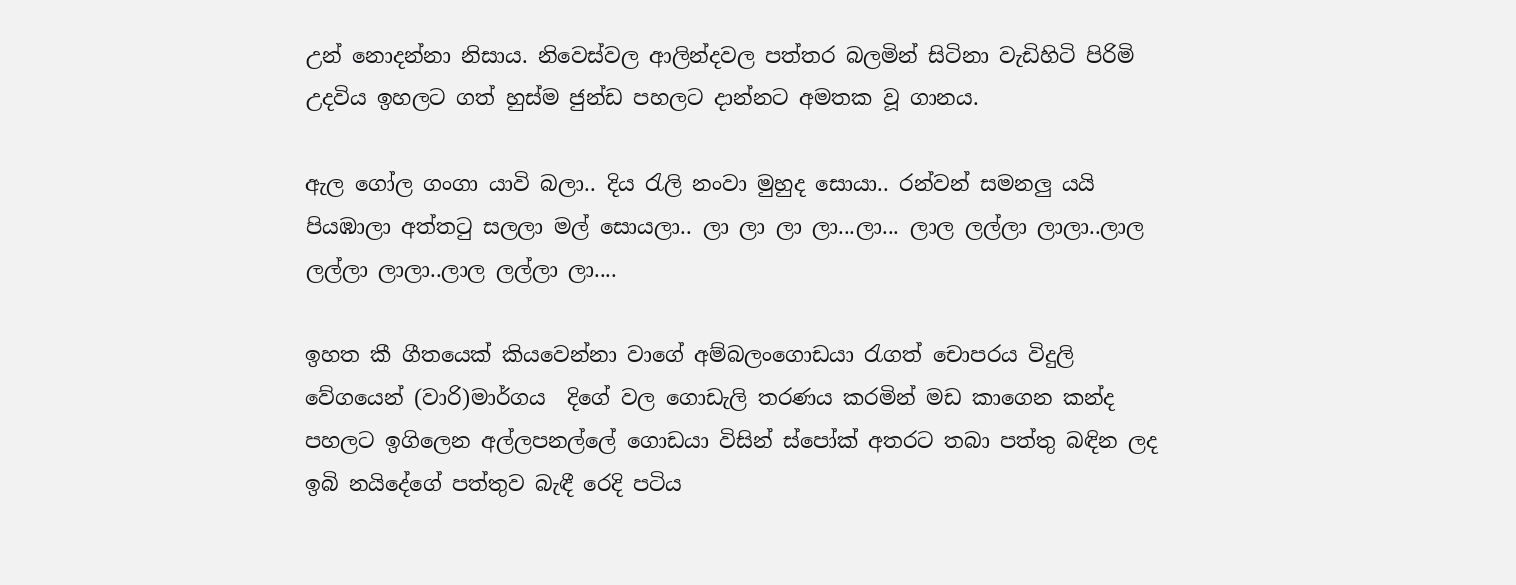උන් නොදන්නා නිසාය. නිවෙස්වල ආලින්දවල පත්තර බලමින් සිටිනා වැඩිහිටි පිරිමි උදවිය ඉහලට ගත් හුස්ම ජුන්ඩ පහලට දාන්නට අමතක වූ ගානය.

ඇල ගෝල ගංගා යාවි බලා.. දිය රැලි නංවා මුහුද සොයා.. රන්වන් සමනලු යයි පියඹාලා අත්තටු සලලා මල් සොයලා.. ලා ලා ලා ලා...ලා... ලාල ලල්ලා ලාලා..ලාල ලල්ලා ලාලා..ලාල ලල්ලා ලා....

ඉහත කී ගීතයෙක් කියවෙන්නා වාගේ අම්බලංගොඩයා රැගත් චොපරය විදුලි වේගයෙන් (වාරි)මාර්ගය  දිගේ වල ගොඩැලි තරණය කරමින් මඩ කාගෙන කන්ද පහලට ඉගිලෙන අල්ලපනල්ලේ ගොඩයා විසින් ස්පෝක් අතරට තබා පත්තු බඳින ලද ඉබි නයිදේගේ පත්තුව බැඳී රෙදි පටිය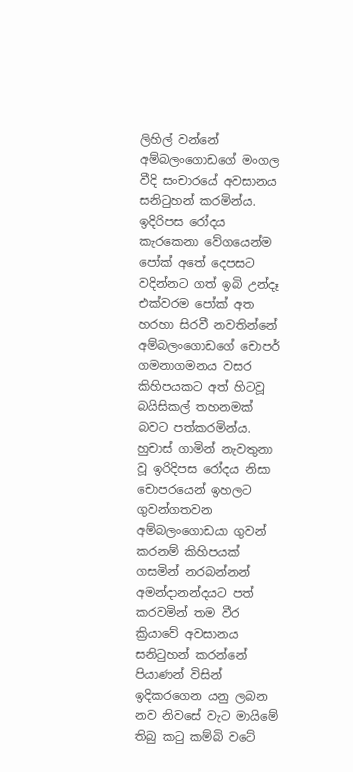ලිහිල් වන්නේ අම්බලංගොඩගේ මංගල වීදි සංචාරයේ අවසානය සනිටුහන් කරමින්ය. ඉදිරිපස රෝදය කැරකෙනා වේගයෙන්ම පෝක් අතේ දෙපසට වදින්නට ගත් ඉබි උන්දෑ එක්වරම පෝක් අත හරහා සිරවී නවතින්නේ අම්බලංගොඩගේ චොපර් ගමනාගමනය වසර කිහිපයකට අත් හිටවූ බයිසිකල් තහනමක් බවට පත්කරමින්ය. හුචාස් ගාමින් නැවතුනා වූ ඉරිදිපස රෝදය නිසා චොපරයෙන් ඉහලට ගුවන්ගතවන අම්බලංගොඩයා ගුවන් කරනම් කිහිපයක් ගසමින් නරබන්නන් අමන්දානන්දයට පත් කරවමින් තම වීර ක්‍රියාවේ අවසානය සනිටුහන් කරන්නේ පියාණන් විසින් ඉදිකරගෙන යනු ලබන නව නිවසේ වැට මායිමේ තිබු කටු කම්බි වටේ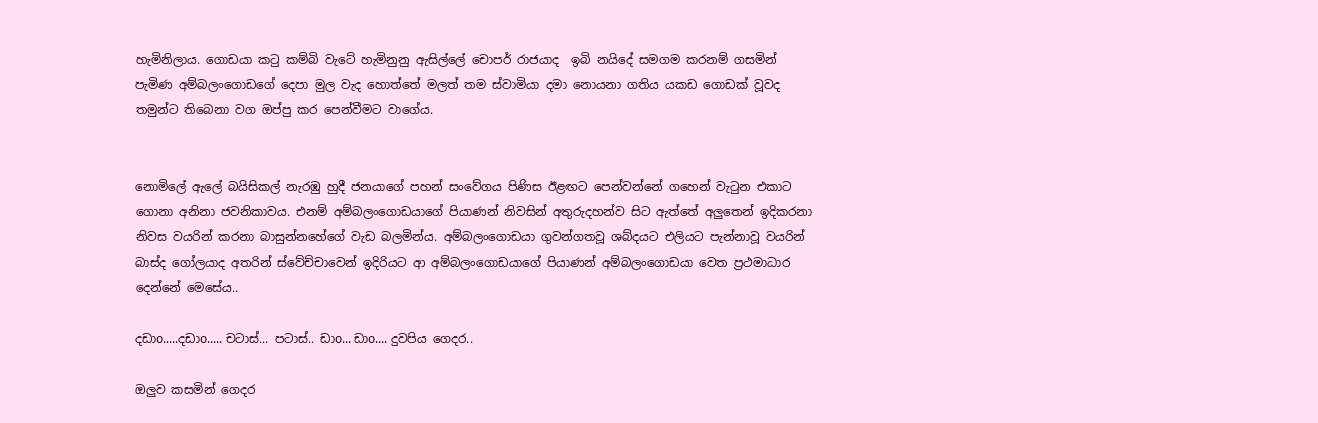හැමිනිලාය. ගොඩයා කටු කම්බි වැටේ හැමිනුනු ඇසිල්ලේ චොපර් රාජයාද  ඉබි නයිදේ සමගම කරනම් ගසමින් පැමිණ අම්බලංගොඩගේ දෙපා මුල වැද හොත්තේ මලත් තම ස්වාමියා දමා නොයනා ගතිය යකඩ ගොඩක් වූවද තමුන්ට තිබෙනා වග ඔප්පු කර පෙන්වීමට වාගේය.


නොමිලේ ඇලේ බයිසිකල් නැරඹු හුදී ජනයාගේ පහන් සංවේගය පිණිස ඊළඟට පෙන්වන්නේ ගහෙන් වැටුන එකාට ගොනා අනිනා ජවනිකාවය. එනම් අම්බලංගොඩයාගේ පියාණන් නිවසින් අතුරුදහන්ව සිට ඇත්තේ අලුතෙන් ඉදිකරනා නිවස වයරින් කරනා බාසුන්නහේගේ වැඩ බලමින්ය. අම්බලංගොඩයා ගුවන්ගතවූ ශබ්දයට එලියට පැන්නාවූ වයරින් බාස්ද ගෝලයාද අතරින් ස්වේච්චාවෙන් ඉදිරියට ආ අම්බලංගොඩයාගේ පියාණන් අම්බලංගොඩයා වෙත ප්‍රථමාධාර දෙන්නේ මෙසේය..

දඩාo.....දඩාo..... චටාස්... පටාස්.. ඩාo... ඩාo.... දුවපිය ගෙදර..

ඔලුව කසමින් ගෙදර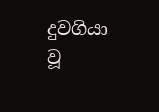දුවගියා වූ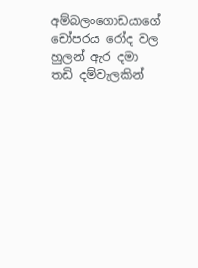අම්බලංගොඩයාගේ චෝපරය රෝද වල හුලන් ඇර දමා තඩි දම්වැලකින්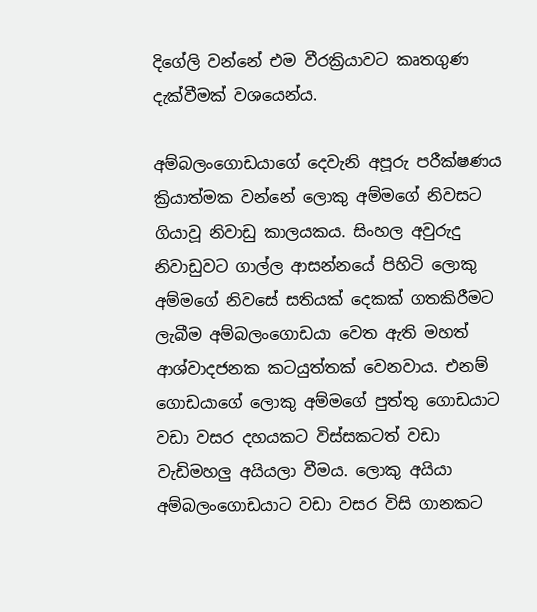දිගේලි වන්නේ එම වීරක්‍රියාවට කෘතගුණ දැක්වීමක් වශයෙන්ය.

අම්බලංගොඩයාගේ දෙවැනි අපූරු පරීක්ෂණය ක්‍රියාත්මක වන්නේ ලොකු අම්මගේ නිවසට ගියාවූ නිවාඩු කාලයකය. සිංහල අවුරුදු  නිවාඩුවට ගාල්ල ආසන්නයේ පිහිටි ලොකු අම්මගේ නිවසේ සතියක් දෙකක් ගතකිරීමට ලැබීම අම්බලංගොඩයා වෙත ඇති මහත් ආශ්වාදජනක කටයුත්තක් වෙනවාය. එනම් ගොඩයාගේ ලොකු අම්මගේ පුත්තු ගොඩයාට වඩා වසර දහයකට විස්සකටත් වඩා වැඩිමහලු අයියලා වීමය. ලොකු අයියා අම්බලංගොඩයාට වඩා වසර විසි ගානකට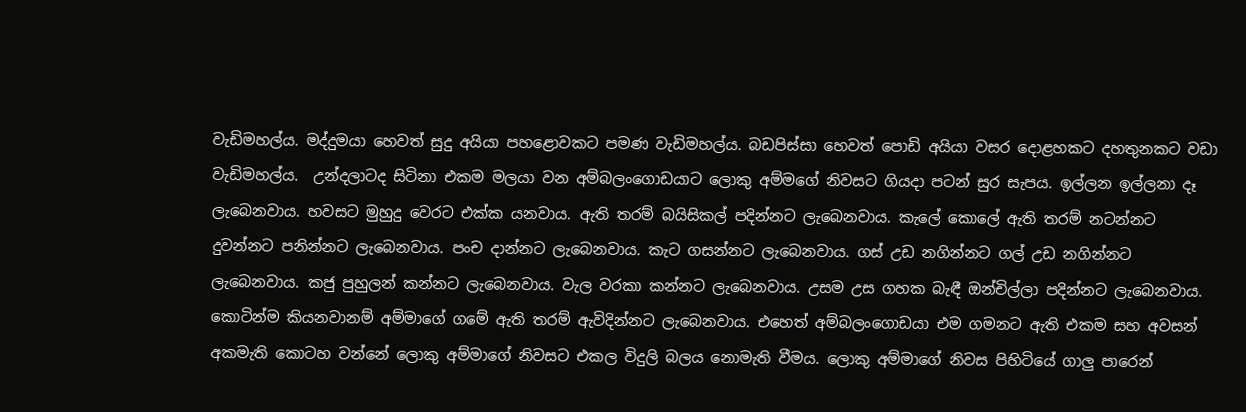වැඩිමහල්ය. මද්දුමයා හෙවත් සුදු අයියා පහළොවකට පමණ වැඩිමහල්ය. බඩපිස්සා හෙවත් පොඩි අයියා වසර දොළහකට දහතුනකට වඩා වැඩිමහල්ය.  උන්දලාටද සිටිනා එකම මලයා වන අම්බලංගොඩයාට ලොකු අම්මගේ නිවසට ගියදා පටන් සුර සැපය. ඉල්ලන ඉල්ලනා දෑ ලැබෙනවාය. හවසට මුහුදු වෙරට එක්ක යනවාය. ඇති තරම් බයිසිකල් පදින්නට ලැබෙනවාය. කැලේ කොලේ ඇති තරම් නටන්නට දුවන්නට පනින්නට ලැබෙනවාය. පංච දාන්නට ලැබෙනවාය. කැට ගසන්නට ලැබෙනවාය. ගස් උඩ නගින්නට ගල් උඩ නගින්නට ලැබෙනවාය. කජු පුහුලන් කන්නට ලැබෙනවාය. වැල වරකා කන්නට ලැබෙනවාය. උසම උස ගහක බැඳී ඔන්චිල්ලා පදින්නට ලැබෙනවාය. කොටින්ම කියනවානම් අම්මාගේ ගමේ ඇති තරම් ඇවිදින්නට ලැබෙනවාය. එහෙත් අම්බලංගොඩයා එම ගමනට ඇති එකම සහ අවසන් අකමැති කොටහ වන්නේ ලොකු අම්මාගේ නිවසට එකල විදුලි බලය නොමැති වීමය. ලොකු අම්මාගේ නිවස පිහිටියේ ගාලු පාරෙන්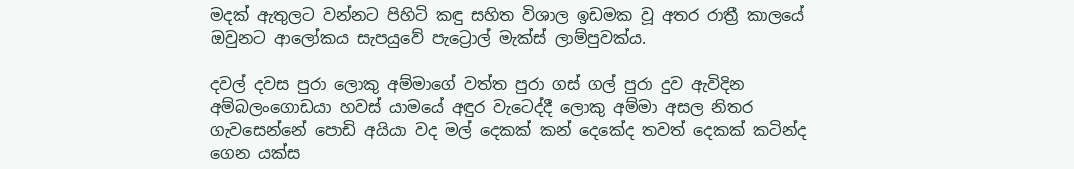මදක් ඇතුලට වන්නට පිහිටි කඳු සහිත විශාල ඉඩමක වූ අතර රාත්‍රී කාලයේ ඔවුනට ආලෝකය සැපයුවේ පැට්‍රොල් මැක්ස් ලාම්පුවක්ය.

දවල් දවස පුරා ලොකු අම්මාගේ වත්ත පුරා ගස් ගල් පුරා දුව ඇවිදින අම්බලංගොඩයා හවස් යාමයේ අඳුර වැටෙද්දී ලොකු අම්මා අසල නිතර ගැවසෙන්නේ පොඩි අයියා වද මල් දෙකක් කන් දෙකේද තවත් දෙකක් කටින්ද ගෙන යක්ස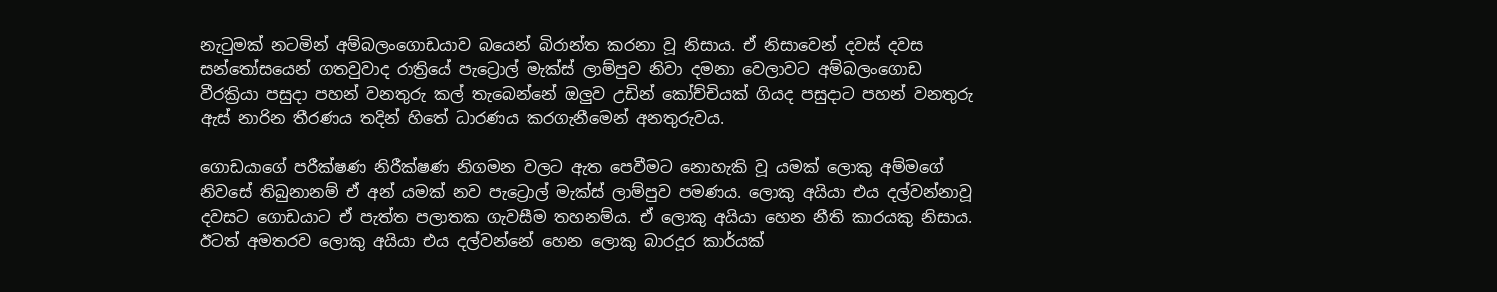නැටුමක් නටමින් අම්බලංගොඩයාව බයෙන් බිරාන්ත කරනා වූ නිසාය. ඒ නිසාවෙන් දවස් දවස සන්තෝසයෙන් ගතවුවාද රාත්‍රියේ පැට්‍රොල් මැක්ස් ලාම්පුව නිවා දමනා වෙලාවට අම්බලංගොඩ වීරක්‍රියා පසුදා පහන් වනතුරු කල් තැබෙන්නේ ඔලුව උඩින් කෝච්චියක් ගියද පසුදාට පහන් වනතුරු ඇස් නාරින තීරණය තදින් හිතේ ධාරණය කරගැනීමෙන් අනතුරුවය.

ගොඩයාගේ පරීක්ෂණ නිරීක්ෂණ නිගමන වලට ඇත පෙවීමට නොහැකි වූ යමක් ලොකු අම්මගේ නිවසේ තිබුනානම් ඒ අන් යමක් නව පැට්‍රොල් මැක්ස් ලාම්පුව පමණය. ලොකු අයියා එය දල්වන්නාවූ දවසට ගොඩයාට ඒ පැත්ත පලාතක ගැවසීම තහනම්ය. ඒ ලොකු අයියා හෙන නීති කාරයකු නිසාය. ඊටත් අමතරව ලොකු අයියා එය දල්වන්නේ හෙන ලොකු බාරදූර කාර්යක්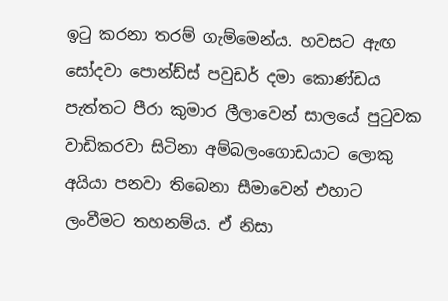ඉටු කරනා තරම් ගැම්මෙන්ය. හවසට ඇඟ සෝදවා පොන්ඩ්ස් පවුඩර් දමා කොණ්ඩය පැත්තට පීරා කුමාර ලීලාවෙන් සාලයේ පුටුවක වාඩිකරවා සිටිනා අම්බලංගොඩයාට ලොකු අයියා පනවා තිබෙනා සීමාවෙන් එහාට ලංවීමට තහනම්ය. ඒ නිසා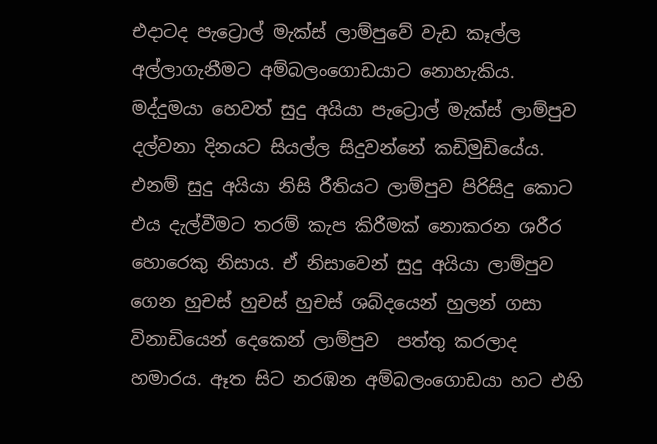එදාටද පැට්‍රොල් මැක්ස් ලාම්පුවේ වැඩ කෑල්ල අල්ලාගැනීමට අම්බලංගොඩයාට නොහැකිය.  මද්දුමයා හෙවත් සුදු අයියා පැට්‍රොල් මැක්ස් ලාම්පුව දල්වනා දිනයට සියල්ල සිදුවන්නේ කඩිමුඩියේය. එනම් සුදු අයියා නිසි රීතියට ලාම්පුව පිරිසිදු කොට එය දැල්වීමට තරම් කැප කිරීමක් නොකරන ශරීර හොරෙකු නිසාය. ඒ නිසාවෙන් සුදු අයියා ලාම්පුව ගෙන හුචස් හුචස් හුචස් ශබ්දයෙන් හුලන් ගසා විනාඩියෙන් දෙකෙන් ලාම්පුව  පත්තු කරලාද හමාරය. ඈත සිට නරඹන අම්බලංගොඩයා හට එහි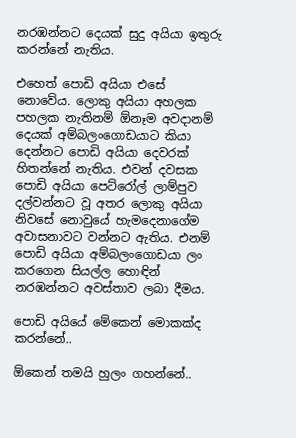නරඹන්නට දෙයක් සුදු අයියා ඉතුරු කරන්නේ නැතිය.

එහෙත් පොඩි අයියා එසේ නොවේය. ලොකු අයියා අහලක පහලක නැතිනම් ඕනෑම අවදානම් දෙයක් අම්බලංගොඩයාට කියා දෙන්නට පොඩි අයියා දෙවරක් හිතන්නේ නැතිය. එවන් දවසක පොඩි අයියා පෙට්රෝල් ලාම්පුව දල්වන්නට වූ අතර ලොකු අයියා නිවසේ නොවුයේ හැමදෙනාගේම අවාසනාවට වන්නට ඇතිය. එනම් පොඩි අයියා අම්බලංගොඩයා ලං කරගෙන සියල්ල හොඳින් නරඹන්නට අවස්තාව ලබා දීමය.

පොඩි අයියේ මේකෙන් මොකක්ද කරන්නේ..

ඕකෙන් තමයි හුලං ගහන්නේ..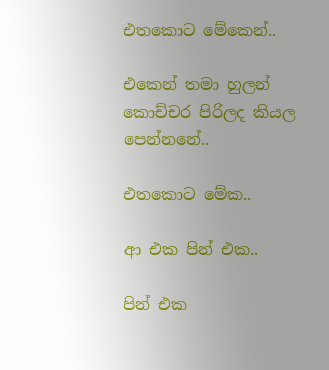එතකොට මේකෙන්..

එකෙන් තමා හුලන් කොච්චර පිරිලද කියල පෙන්නනේ..

එතකොට මේක..

ආ එක පින් එක..

පින් එක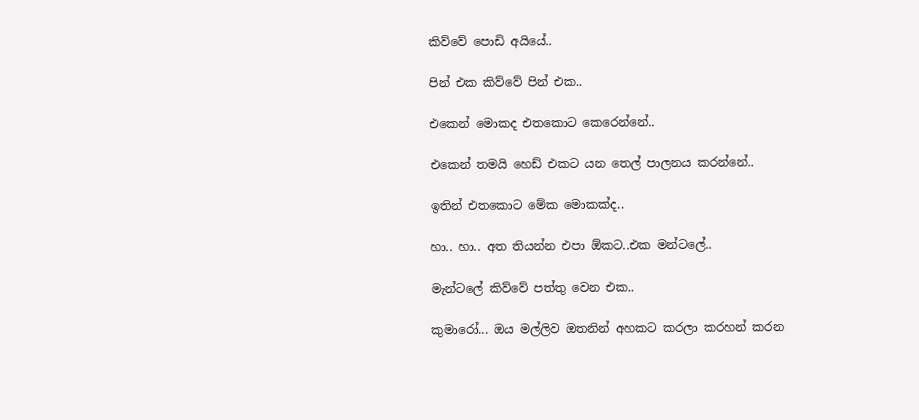කිව්වේ පොඩි අයියේ..

පින් එක කිව්වේ පින් එක..

එකෙන් මොකද එතකොට කෙරෙන්නේ..

එකෙන් තමයි හෙඩ් එකට යන තෙල් පාලනය කරන්නේ..

ඉතින් එතකොට මේක මොකක්ද..

හා.. හා.. අත තියන්න එපා ඕකට..එක මන්ටලේ..

මැන්ටලේ කිව්වේ පත්තු වෙන එක..

කුමාරෝ... ඔය මල්ලිව ඔතනින් අහකට කරලා කරහන් කරන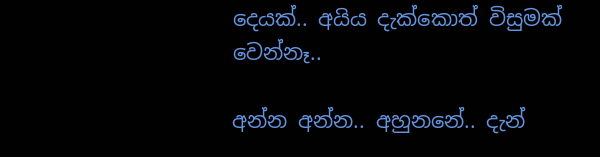දෙයක්.. අයිය දැක්කොත් විසුමක් වෙන්නෑ..

අන්න අන්න.. අහුනනේ.. දැන්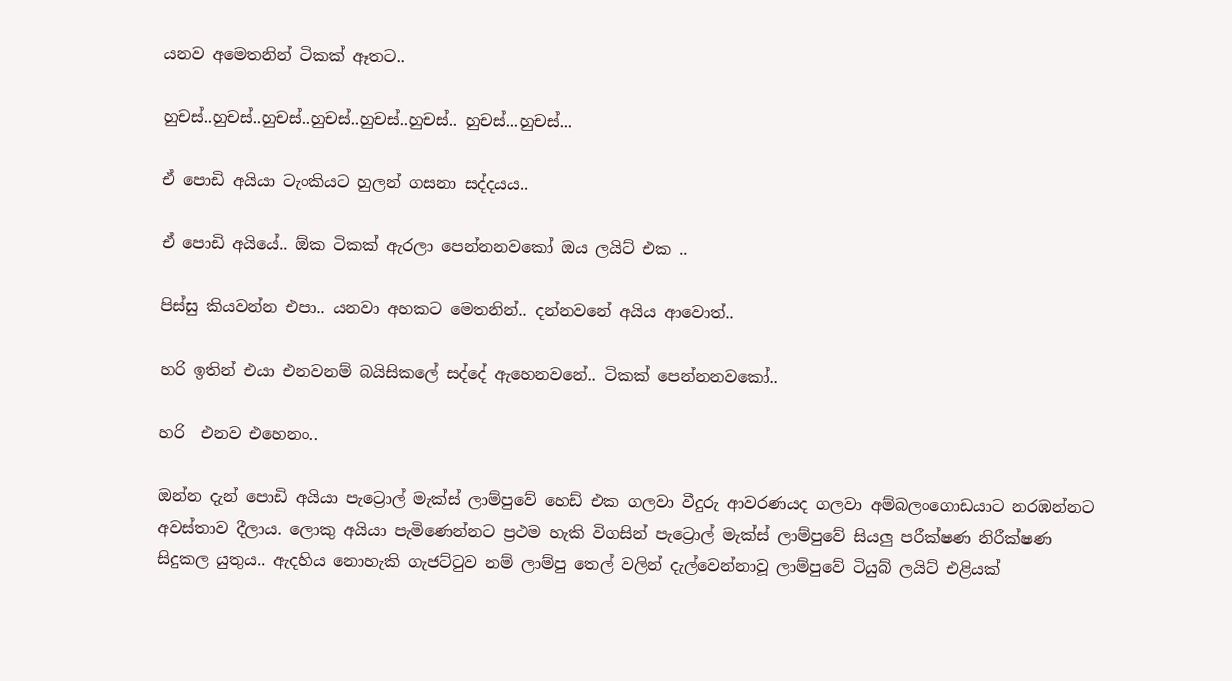යනව අමෙතනින් ටිකක් ඈතට..

හුචස්..හුචස්..හුචස්..හුචස්..හුචස්..හුචස්.. හුචස්...හුචස්...

ඒ පොඩි අයියා ටැංකියට හුලන් ගසනා සද්දයය..

ඒ පොඩි අයියේ.. ඕක ටිකක් ඇරලා පෙන්නනවකෝ ඔය ලයිට් එක ..

පිස්සු කියවන්න එපා.. යනවා අහකට මෙතනින්.. දන්නවනේ අයිය ආවොත්..

හරි ඉතින් එයා එනවනම් බයිසිකලේ සද්දේ ඇහෙනවනේ.. ටිකක් පෙන්නනවකෝ..

හරි  එනව එහෙනං..

ඔන්න දැන් පොඩි අයියා පැට්‍රොල් මැක්ස් ලාම්පුවේ හෙඩ් එක ගලවා වීදුරු ආවරණයද ගලවා අම්බලංගොඩයාට නරඹන්නට අවස්තාව දීලාය. ලොකු අයියා පැමිණෙන්නට ප්‍රථම හැකි විගසින් පැට්‍රොල් මැක්ස් ලාම්පුවේ සියලු පරීක්ෂණ නිරීක්ෂණ සිදුකල යුතුය.. ඇදහිය නොහැකි ගැජට්ටුව නම් ලාම්පු තෙල් වලින් දැල්වෙන්නාවූ ලාම්පුවේ ටියුබ් ලයිට් එළියක්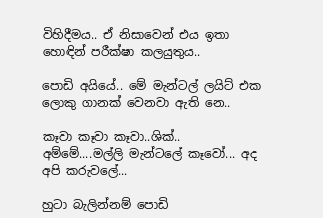විහිදීමය.. ඒ නිසාවෙන් එය ඉතා හොඳින් පරීක්ෂා කලයුතුය..

පොඩි අයියේ.. මේ මැන්ටල් ලයිට් එක ලොකු ගානක් වෙනවා ඇති නෙ..

කෑවා කෑවා කෑවා..ශික්.. අම්මේ....මල්ලි මැන්ටලේ කෑවෝ... අද අපි කරුවලේ...

හුටා බැලින්නම් පොඩි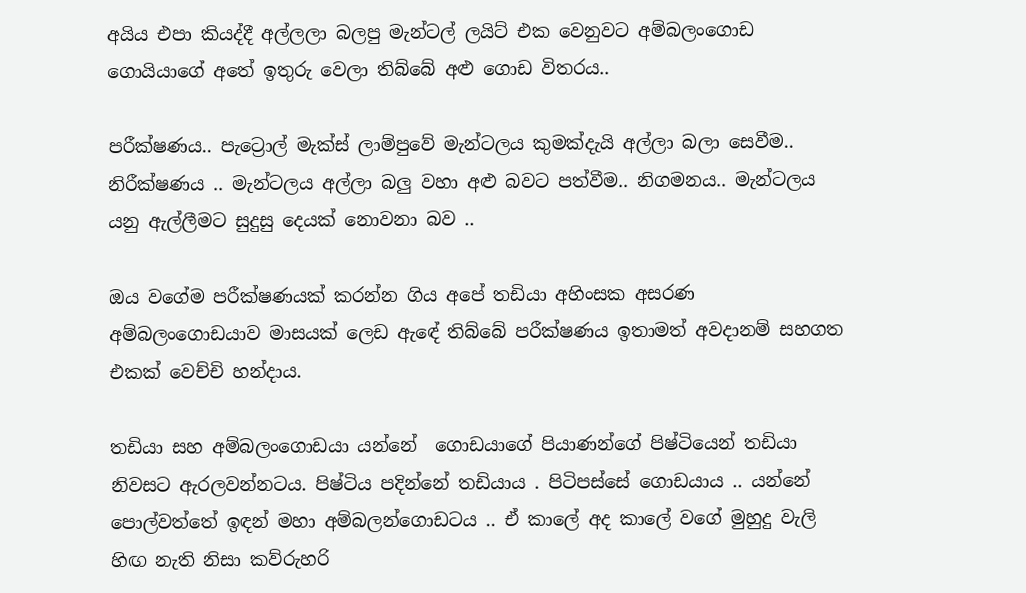අයිය එපා කියද්දී අල්ලලා බලපු මැන්ටල් ලයිට් එක වෙනුවට අම්බලංගොඩ ගොයියාගේ අතේ ඉතුරු වෙලා තිබ්බේ අළු ගොඩ විතරය..

පරීක්ෂණය.. පැට්‍රොල් මැක්ස් ලාම්පුවේ මැන්ටලය කුමක්දැයි අල්ලා බලා සෙවීම..  නිරීක්ෂණය .. මැන්ටලය අල්ලා බලු වහා අළු බවට පත්වීම.. නිගමනය.. මැන්ටලය යනු ඇල්ලීමට සුදුසු දෙයක් නොවනා බව ..

ඔය වගේම පරීක්ෂණයක් කරන්න ගිය අපේ තඩියා අහිංසක අසරණ අම්බලංගොඩයාව මාසයක් ලෙඩ ඇඳේ තිබ්බේ පරීක්ෂණය ඉතාමත් අවදානම් සහගත එකක් වෙච්චි හන්දාය.

තඩියා සහ අම්බලංගොඩයා යන්නේ  ගොඩයාගේ පියාණන්ගේ පිෂ්ටියෙන් තඩියා නිවසට ඇරලවන්නටය. පිෂ්ටිය පදින්නේ තඩියාය . පිටිපස්සේ ගොඩයාය .. යන්නේ පොල්වත්තේ ඉඳන් මහා අම්බලන්ගොඩටය .. ඒ කාලේ අද කාලේ වගේ මුහුදු වැලි හිඟ නැති නිසා කව්රුහරි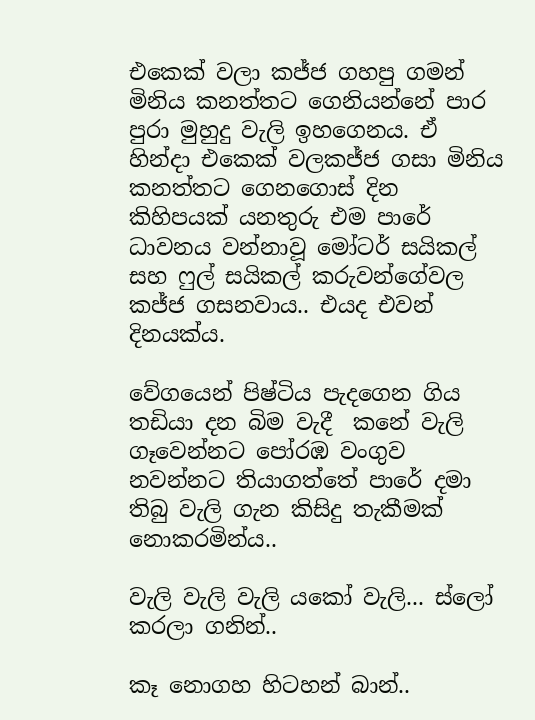එකෙක් වලා කජ්ජ ගහපු ගමන් මිනිය කනත්තට ගෙනියන්නේ පාර පුරා මුහුදු වැලි ඉහගෙනය. ඒ හින්දා එකෙක් වලකජ්ජ ගසා මිනිය කනත්තට ගෙනගොස් දින කිහිපයක් යනතුරු එම පාරේ ධාවනය වන්නාවූ මෝටර් සයිකල් සහ ෆුල් සයිකල් කරුවන්ගේවල කජ්ජ ගසනවාය.. එයද එවන් දිනයක්ය.

වේගයෙන් පිෂ්ටිය පැදගෙන ගිය තඩියා දන බිම වැදී  කනේ වැලි ගෑවෙන්නට පෝරඹ වංගුව නවන්නට තියාගත්තේ පාරේ දමා තිබු වැලි ගැන කිසිදු තැකීමක් නොකරමින්ය..

වැලි වැලි වැලි යකෝ වැලි... ස්ලෝ කරලා ගනින්..

කෑ නොගහ හිටහන් බාන්..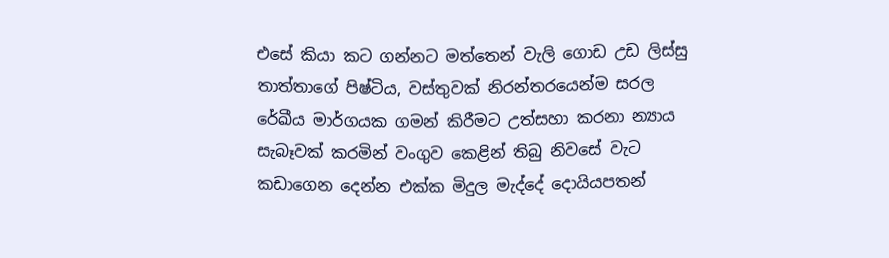එසේ කියා කට ගන්නට මත්තෙන් වැලි ගොඩ උඩ ලිස්සු තාත්තාගේ පිෂ්ටිය, වස්තුවක් නිරන්තරයෙන්ම සරල රේඛීය මාර්ගයක ගමන් කිරීමට උත්සහා කරනා න්‍යාය සැබෑවක් කරමින් වංගුව කෙළින් තිබු නිවසේ වැට කඩාගෙන දෙන්න එක්ක මිදුල මැද්දේ දොයියපතන්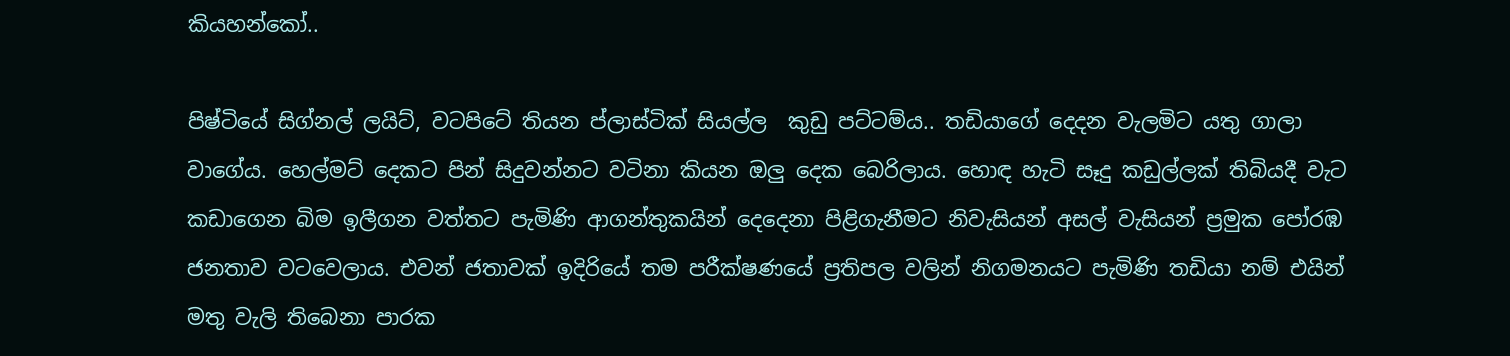කියහන්කෝ..

පිෂ්ටියේ සිග්නල් ලයිට්, වටපිටේ තියන ප්ලාස්ටික් සියල්ල  කුඩු පට්ටම්ය.. තඩියාගේ දෙදන වැලමිට යතු ගාලා වාගේය. හෙල්මට් දෙකට පින් සිදුවන්නට වටිනා කියන ඔලු දෙක බෙරිලාය. හොඳ හැටි සෑදු කඩුල්ලක් තිබියදී වැට කඩාගෙන බිම ඉලීගන වත්තට පැමිණි ආගන්තුකයින් දෙදෙනා පිළිගැනීමට නිවැසියන් අසල් වැසියන් ප්‍රමුක පෝරඹ ජනතාව වටවෙලාය. එවන් ජතාවක් ඉදිරියේ තම පරීක්ෂණයේ ප්‍රතිපල වලින් නිගමනයට පැමිණි තඩියා නම් එයින් මතු වැලි තිබෙනා පාරක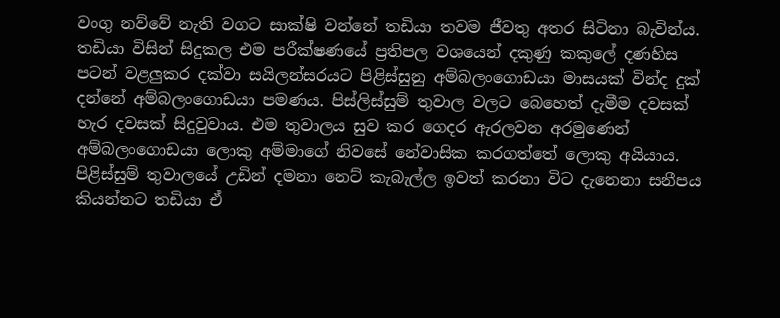වංගු නව්වේ නැති වගට සාක්ෂි වන්නේ තඩියා තවම ජීවතු අතර සිටිනා බැවින්ය. තඩියා විසින් සිදුකල එම පරීක්ෂණයේ ප්‍රතිපල වශයෙන් දකුණු කකුලේ දණහිස පටන් වළලුකර දක්වා සයිලන්සරයට පිළිස්සුනු අම්බලංගොඩයා මාසයක් වින්ද දුක් දන්නේ අම්බලංගොඩයා පමණය. පිස්ලිස්සුම් තුවාල වලට බෙහෙත් දැමීම දවසක් හැර දවසක් සිදුවුවාය. එම තුවාලය සුව කර ගෙදර ඇරලවන අරමුණෙන් අම්බලංගොඩයා ලොකු අම්මාගේ නිවසේ නේවාසික කරගත්තේ ලොකු අයියාය. පිළිස්සුම් තුවාලයේ උඩින් දමනා නෙට් කැබැල්ල ඉවත් කරනා විට දැනෙනා සනීපය කියන්නට තඩියා ඒ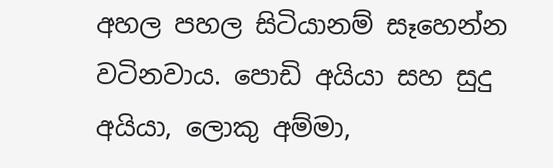අහල පහල සිටියානම් සෑහෙන්න වටිනවාය. පොඩි අයියා සහ සුදු අයියා, ලොකු අම්මා,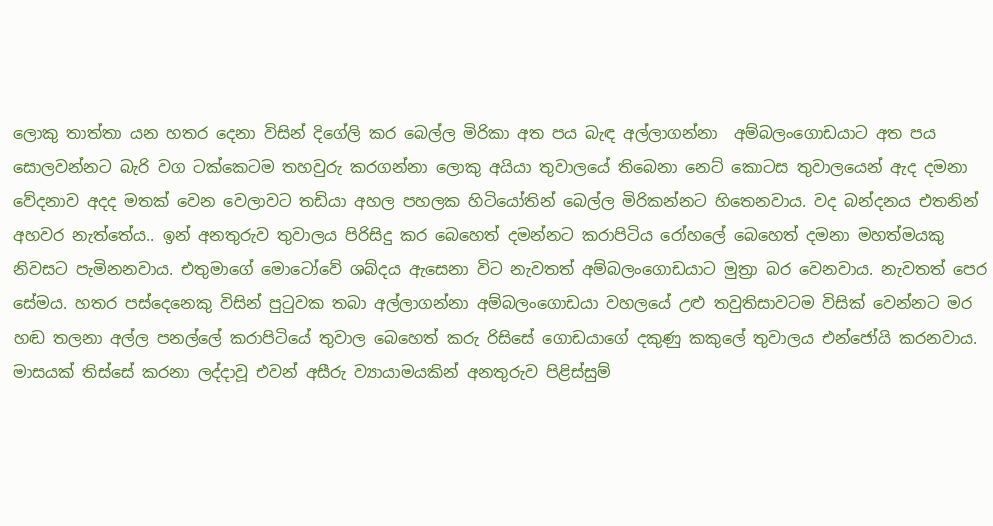ලොකු තාත්තා යන හතර දෙනා විසින් දිගේලි කර බෙල්ල මිරිකා අත පය බැඳ අල්ලාගන්නා  අම්බලංගොඩයාට අත පය සොලවන්නට බැරි වග ටක්කෙටම තහවුරු කරගන්නා ලොකු අයියා තුවාලයේ තිබෙනා නෙට් කොටස තුවාලයෙන් ඇද දමනා වේදනාව අදද මතක් වෙන වෙලාවට තඩියා අහල පහලක හිටියෝතින් බෙල්ල මිරිකන්නට හිතෙනවාය. වද බන්දනය එතනින් අහවර නැත්තේය.. ඉන් අනතුරුව තුවාලය පිරිසිදු කර බෙහෙත් දමන්නට කරාපිටිය රෝහලේ බෙහෙත් දමනා මහත්මයකු නිවසට පැමිනනවාය. එතුමාගේ මොටෝවේ ශබ්දය ඇසෙනා විට නැවතත් අම්බලංගොඩයාට මුත්‍රා බර වෙනවාය. නැවතත් පෙර සේමය. හතර පස්දෙනෙකු විසින් පුටුවක තබා අල්ලාගන්නා අම්බලංගොඩයා වහලයේ උළු තවුතිසාවටම විසික් වෙන්නට මර හඬ තලනා අල්ල පනල්ලේ කරාපිටියේ තුවාල බෙහෙත් කරු රිසිසේ ගොඩයාගේ දකුණු කකුලේ තුවාලය එන්ජෝයි කරනවාය. මාසයක් තිස්සේ කරනා ලද්දාවූ එවන් අසීරු ව්‍යායාමයකින් අනතුරුව පිළිස්සුම්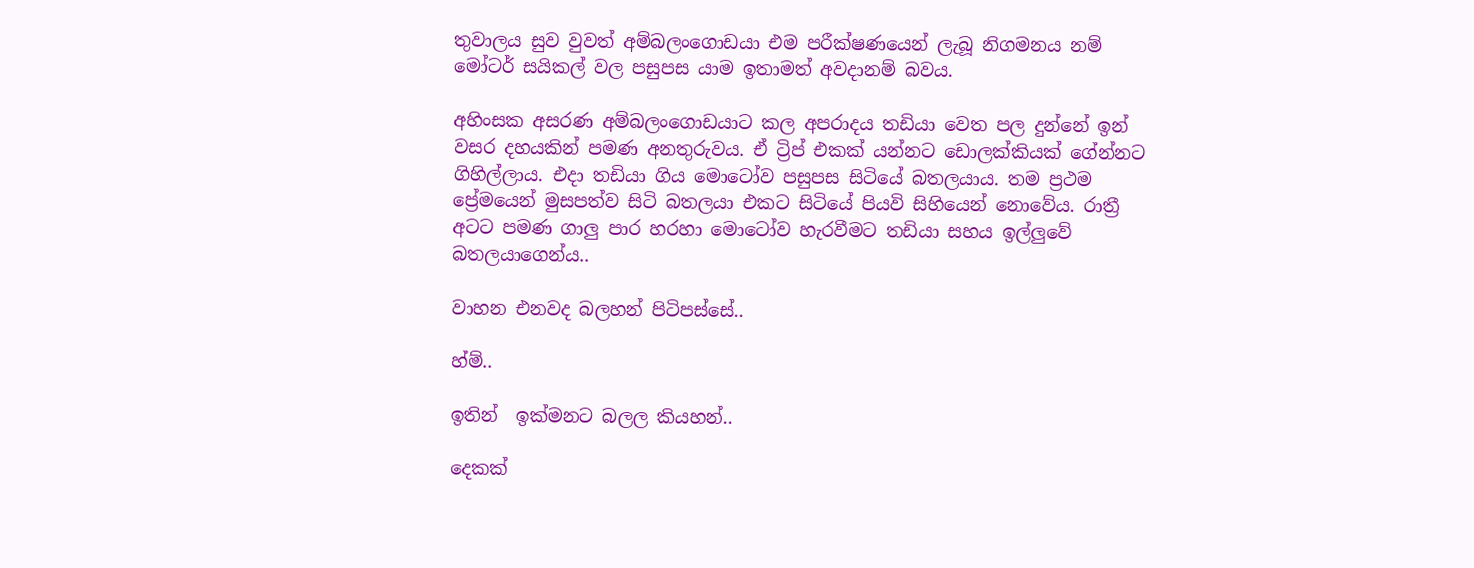තුවාලය සුව වුවත් අම්බලංගොඩයා එම පරීක්ෂණයෙන් ලැබූ නිගමනය නම් මෝටර් සයිකල් වල පසුපස යාම ඉතාමත් අවදානම් බවය.

අහිංසක අසරණ අම්බලංගොඩයාට කල අපරාදය තඩියා වෙත පල දුන්නේ ඉන් වසර දහයකින් පමණ අනතුරුවය. ඒ ට්‍රිප් එකක් යන්නට ඩොලක්කියක් ගේන්නට ගිහිල්ලාය. එදා තඩියා ගිය මොටෝව පසුපස සිටියේ බතලයාය. තම ප්‍රථම ප්‍රේමයෙන් මුසපත්ව සිටි බතලයා එකට සිටියේ පියවි සිහියෙන් නොවේය. රාත්‍රී අටට පමණ ගාලු පාර හරහා මොටෝව හැරවීමට තඩියා සහය ඉල්ලුවේ බතලයාගෙන්ය..

වාහන එනවද බලහන් පිටිපස්සේ..

හ්ම්..

ඉතින්  ඉක්මනට බලල කියහන්..

දෙකක්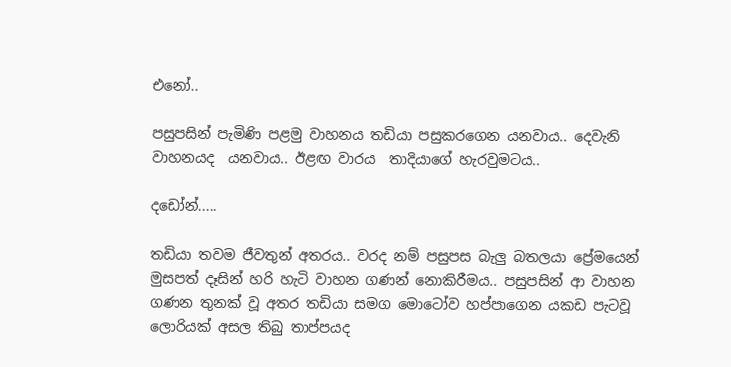එනෝ..

පසුපසින් පැමිණි පළමු වාහනය තඩියා පසුකරගෙන යනවාය.. දෙවැනි වාහනයද  යනවාය.. ඊළඟ වාරය  තාදියාගේ හැරවුමටය..

දඩෝන්.....

තඩියා තවම ජීවතුන් අතරය.. වරද නම් පසුපස බැලු බතලයා ප්‍රේමයෙන් මුසපත් දෑසින් හරි හැටි වාහන ගණන් නොකිරීමය.. පසුපසින් ආ වාහන ගණන තුනක් වූ අතර තඩියා සමග මොටෝව හප්පාගෙන යකඩ පැටවූ ලොරියක් අසල තිබු තාප්පයද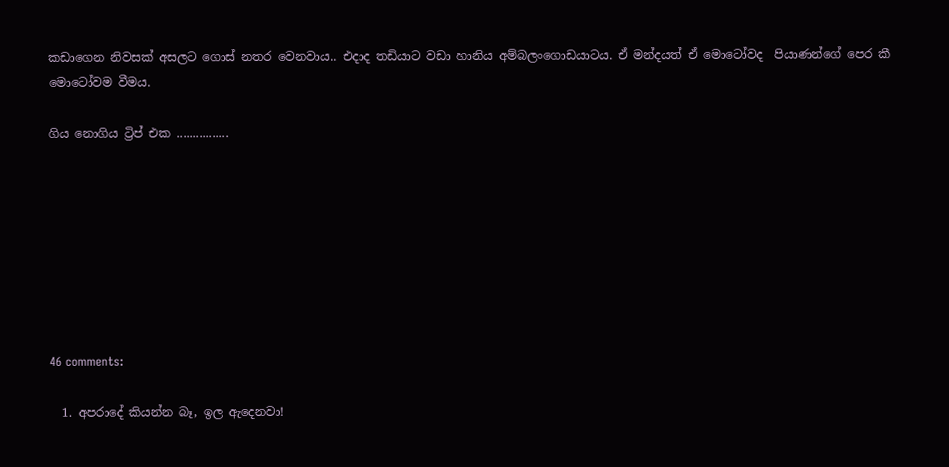කඩාගෙන නිවසක් අසලට ගොස් නතර වෙනවාය.. එදාද තඩියාට වඩා හානිය අම්බලංගොඩයාටය. ඒ මන්දයත් ඒ මොටෝවද  පියාණන්ගේ පෙර කී මොටෝවම වීමය.

ගිය නොගිය ට්‍රිප් එක ................








46 comments:

  1. අපරාදේ කියන්න බෑ, ඉල ඇදෙනවා!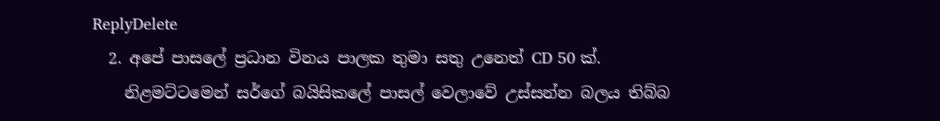ReplyDelete
  2. අපේ පාසලේ ප්‍ර‍ධාන විනය පාලක තුමා සතු උනෙත් CD 50 ක්.
    නිළමට්ටමෙන් සර්ගේ බයිසිකලේ පාසල් වෙලාවේ උස්සන්න බලය තිබ්බ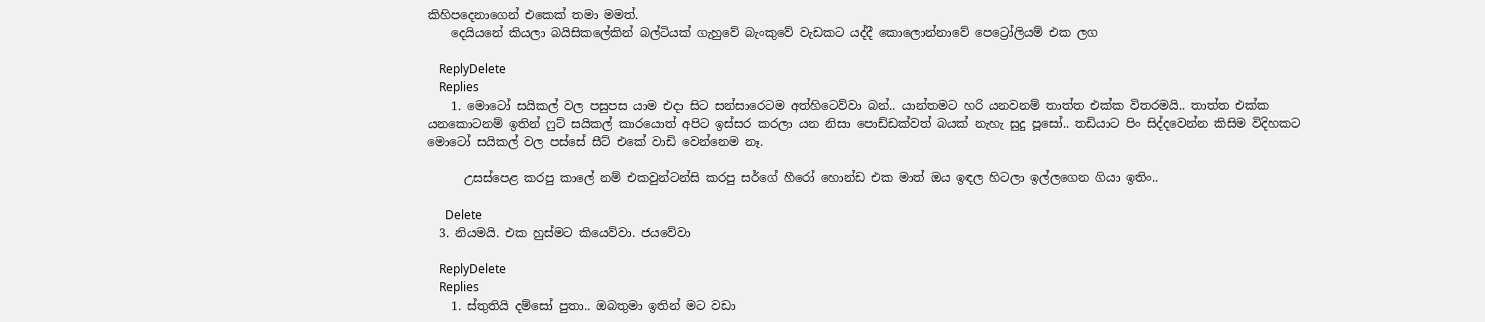කිහිපදෙනාගෙන් එකෙක් තමා මමත්.
    දෙයියනේ කියලා බයිසිකලේකින් බල්ටියක් ගැහුවේ බැංකුවේ වැඩකට යද්දී කොලොන්නාවේ පෙට්‍රෝලියම් එක ලග

    ReplyDelete
    Replies
    1. මොටෝ සයිකල් වල පසුපස යාම එදා සිට සන්සාරෙටම අත්හිටෙව්වා බන්.. යාන්තමට හරි යනවනම් තාත්ත එක්ක විතරමයි.. තාත්ත එක්ක යනකොටනම් ඉතින් ෆුට් සයිකල් කාරයොත් අපිට ඉස්සර කරලා යන නිසා පොඩ්ඩක්වත් බයක් නැහැ සුදු පූසෝ.. තඩියාට පිං සිද්දවෙන්න කිසිම විදිහකට මොටෝ සයිකල් වල පස්සේ සීට් එකේ වාඩි වෙන්නෙම නෑ.

      උසස්පෙළ කරපු කාලේ නම් එකවුන්ටන්සි කරපු සර්ගේ හීරෝ හොන්ඩ එක මාත් ඔය ඉඳල හිටලා ඉල්ලගෙන ගියා ඉතිං..

      Delete
  3. නියමයි. එක හුස්මට කියෙව්වා. ජයවේවා

    ReplyDelete
    Replies
    1. ස්තුතියි දම්සෝ පුතා.. ඔබතුමා ඉතින් මට වඩා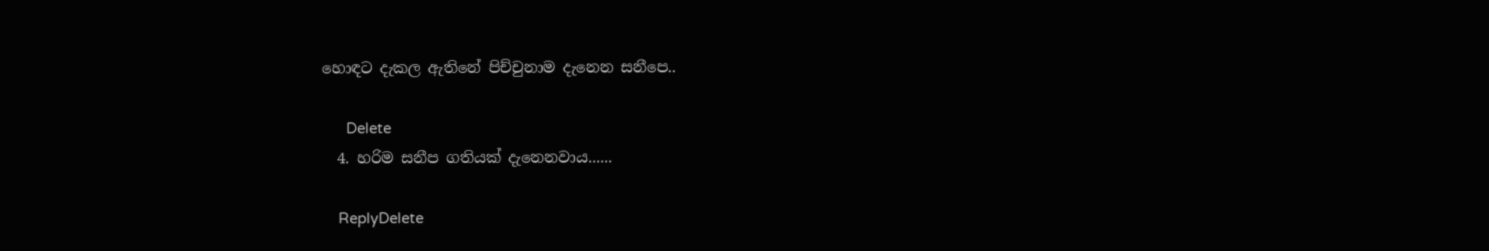හොඳට දැකල ඇතිනේ පිච්චුනාම දැනෙන සනීපෙ..

      Delete
  4. හරිම සනීප ගතියක් දැනෙනවාය......

    ReplyDelete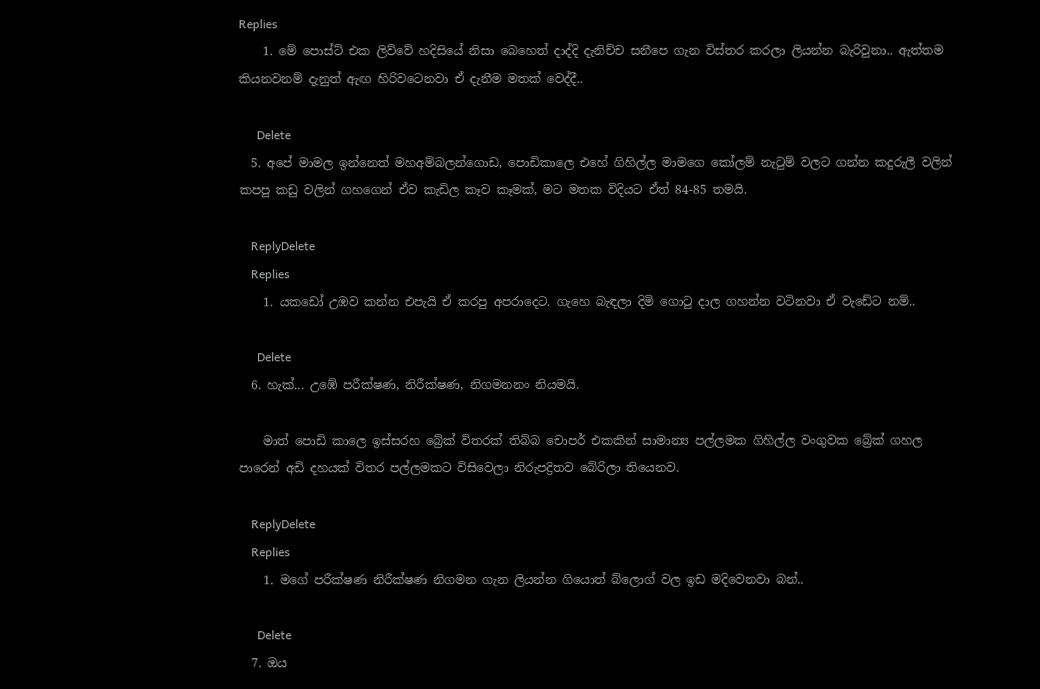Replies
    1. මේ පොස්ට් එක ලිව්වේ හදිසියේ නිසා බෙහෙත් දාද්දි දැනිච්ච සනීපෙ ගැන විස්තර කරලා ලියන්න බැරිවුනා.. ඇත්තම කියනවනම් දැනුත් ඇඟ හිරිවටෙනවා ඒ දැනීම මතක් වෙද්දී..

      Delete
  5. අපේ මාමල ඉන්නෙත් මහඅම්බලන්ගොඩ, පොඩිකාලෙ එහේ ගිහිල්ල මාමගෙ කෝලම් නැටුම් වලට ගන්න කදුරුලී වලින් කපපු කඩු වලින් ගහගෙන් ඒව කැඩිල කෑව කෑමක්, මට මතක විදියට ඒත් 84-85 තමයි.

    ReplyDelete
    Replies
    1. යකඩෝ උඹව කන්න එපැයි ඒ කරපු අපරාදෙට. ගැහෙ බැඳලා දිමි ගොටු දාල ගහන්න වටිනවා ඒ වැඩේට නම්..

      Delete
  6. හැක්... උඹේ පරීක්ෂණ, නිරීක්ෂණ, නිගමනනං නියමයි.

    මාත් පොඩි කාලෙ ඉස්සරහ ‍බ්‍රේක් විතරක් තිබ්බ චොපර් එකකින් සාමාන්‍ය පල්ලමක ගිහිල්ල වංගුවක බ්‍රේක් ගහල පාරෙන් අඩි දහයක් විතර පල්ලමකට විසිවෙලා නිරුපද්‍රිතව බේරිලා තියෙනව.

    ReplyDelete
    Replies
    1. මගේ පරීක්ෂණ නිරීක්ෂණ නිගමන ගැන ලියන්න ගියොත් බ්ලොග් වල ඉඩ මදිවෙනවා බන්..

      Delete
  7. ඔය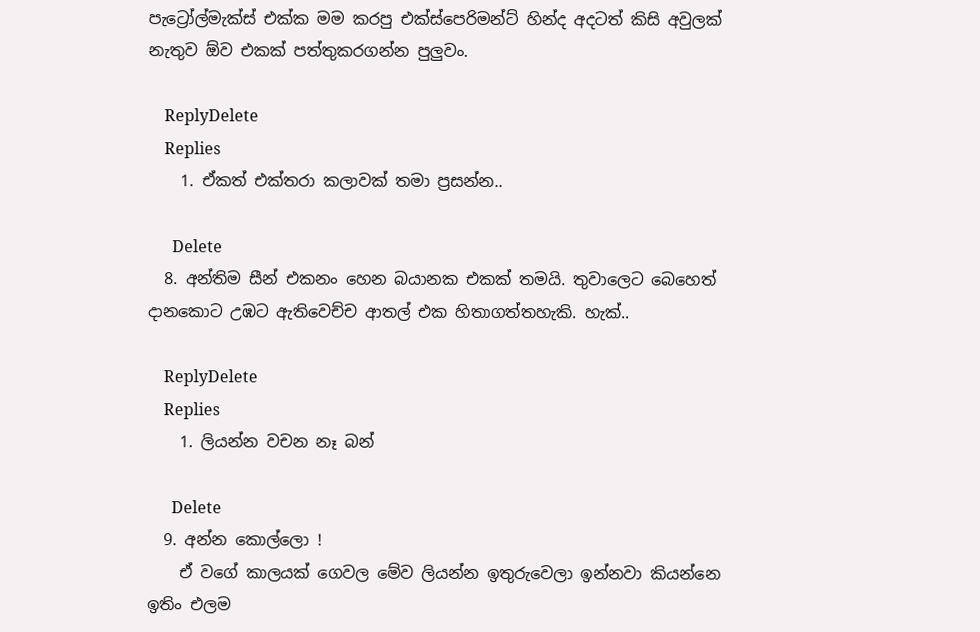පැට්‍රෝල්මැක්ස් එක්ක මම කරපු එක්ස්පෙරිමන්ට් හින්ද අදටත් කිසි අවුලක් නැතුව ඕව එකක් පත්තුකරගන්න පුලුවං.

    ReplyDelete
    Replies
    1. ඒකත් එක්තරා කලාවක් තමා ප්‍රසන්න..

      Delete
  8. අන්තිම සීන් එකනං හෙන බයානක එකක් තමයි. තුවාලෙට බෙහෙත් දානකොට උඹට ඇතිවෙච්ච ආතල් එක හිතාගත්තහැකි. හැක්..

    ReplyDelete
    Replies
    1. ලියන්න වචන නෑ බන්

      Delete
  9. අන්න කොල්ලො !
    ඒ වගේ කාලයක් ගෙවල මේව ලියන්න ඉතුරුවෙලා ඉන්නවා කියන්නෙ ඉතිං එලම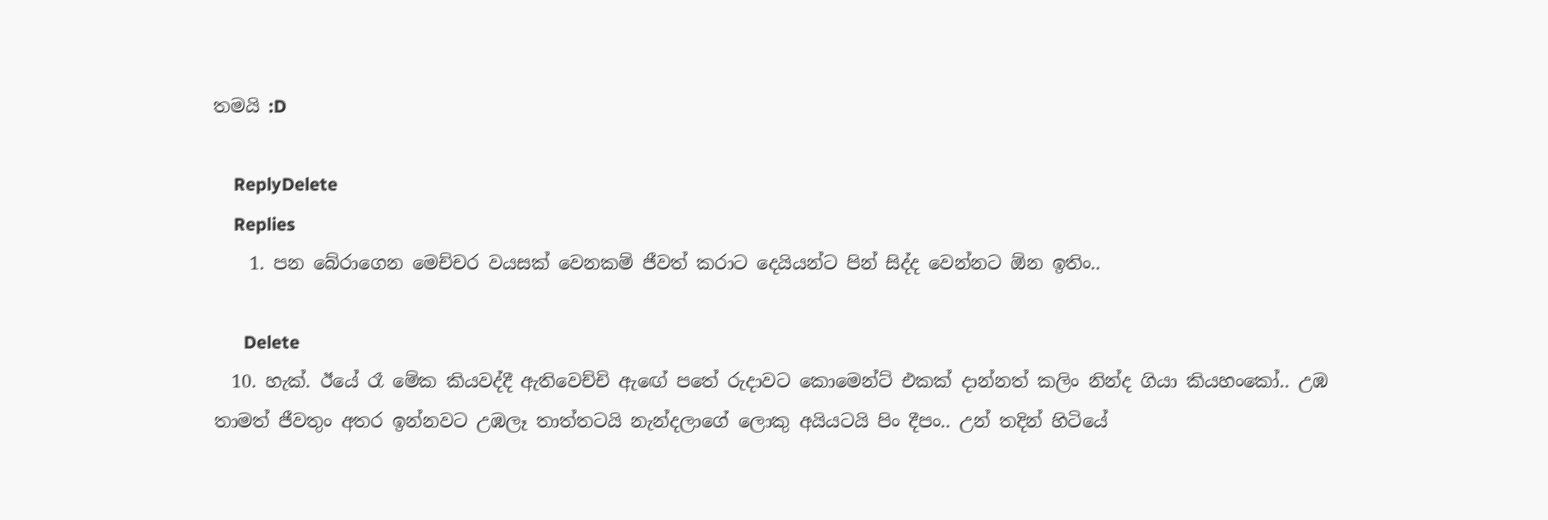තමයි :D

    ReplyDelete
    Replies
    1. පන බේරාගෙන මෙච්චර වයසක් වෙනකම් ජීවත් කරාට දෙයියන්ට පින් සිද්ද වෙන්නට ඕන ඉතිං..

      Delete
  10. හැක්. ඊයේ රෑ මේක කියවද්දී ඇතිවෙච්චි ඇඟේ පතේ රුදාවට කොමෙන්ට් එකක් දාන්නත් කලිං නින්ද ගියා කියහංකෝ.. උඹ තාමත් ජීවතුං අතර ඉන්නවට උඹලෑ තාත්තටයි නැන්දලාගේ ලොකු අයියටයි පිං දීපං.. උන් තදින් හිටියේ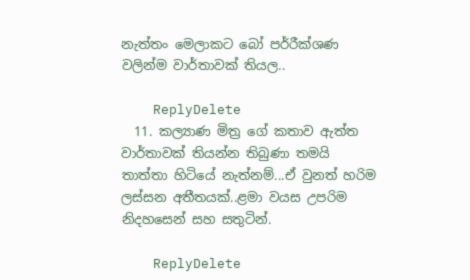නැත්තං මෙලාකට බෝ පර්‍රීක්ශණ වලින්ම වාර්තාවක් තියල..

    ReplyDelete
  11. කල්‍යාණ මිත්‍ර ගේ කතාව ඇත්ත වාර්තාවක් තියන්න තිබුණා තමයි තාත්තා හිටියේ නැත්නම්...ඒ වුනත් හරිම ලස්සන අතීතයක්..ළමා වයස උපරිම නිදහසෙන් සහ සතුටින්.

    ReplyDelete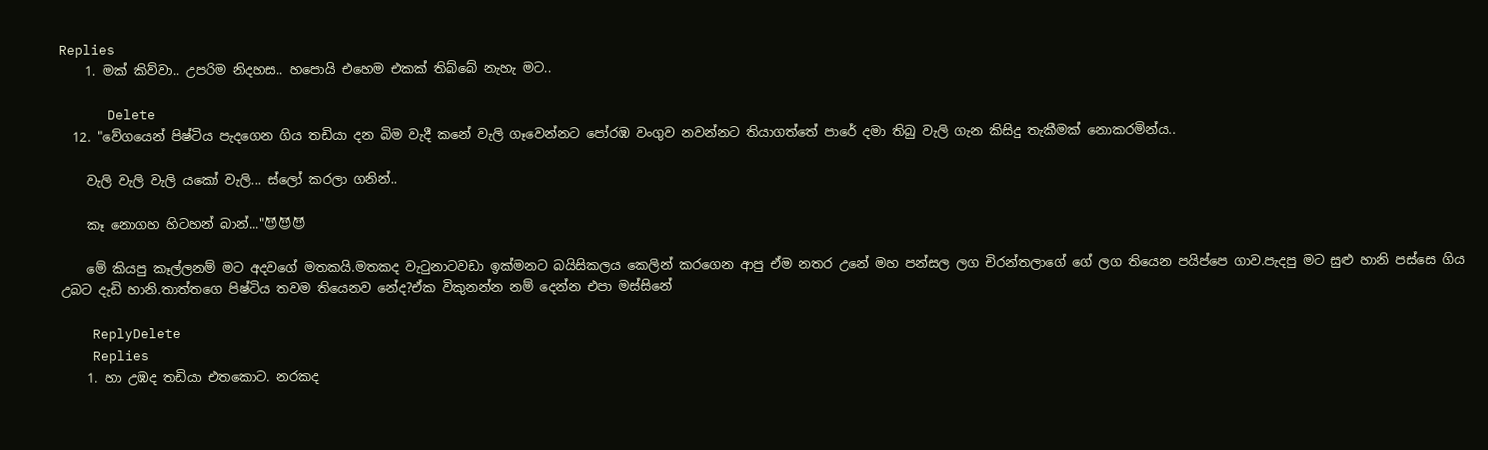Replies
    1. මක් කිව්වා.. උපරිම නිදහස.. හපොයි එහෙම එකක් තිබ්බේ නැහැ මට..

      Delete
  12. "වේගයෙන් පිෂ්ටිය පැදගෙන ගිය තඩියා දන බිම වැදී කනේ වැලි ගෑවෙන්නට පෝරඹ වංගුව නවන්නට තියාගත්තේ පාරේ දමා තිබු වැලි ගැන කිසිදු තැකීමක් නොකරමින්ය..

    වැලි වැලි වැලි යකෝ වැලි... ස්ලෝ කරලා ගනින්..

    කෑ නොගහ හිටහන් බාන්..."😈😈😈

    මේ කියපු කෑල්ලනම් මට අදවගේ මතකයි.මතකද වැටුනාටවඩා ඉක්මනට බයිසිකලය කෙලින් කරගෙන ආපු ඒම නතර උනේ මහ පන්සල ලග චිරන්තලාගේ ගේ ලග තියෙන පයිප්පෙ ගාව.පැදපු මට සුළු හානි පස්සෙ ගිය උබට දැඩි හානි.තාත්තගෙ පිෂ්ටිය තවම තියෙනව නේද?ඒක විකුනන්න නම් දෙන්න එපා මස්සිනේ

    ReplyDelete
    Replies
    1. හා උඹද තඩියා එතකොට. නරකද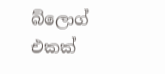බ්ලොග් එකක්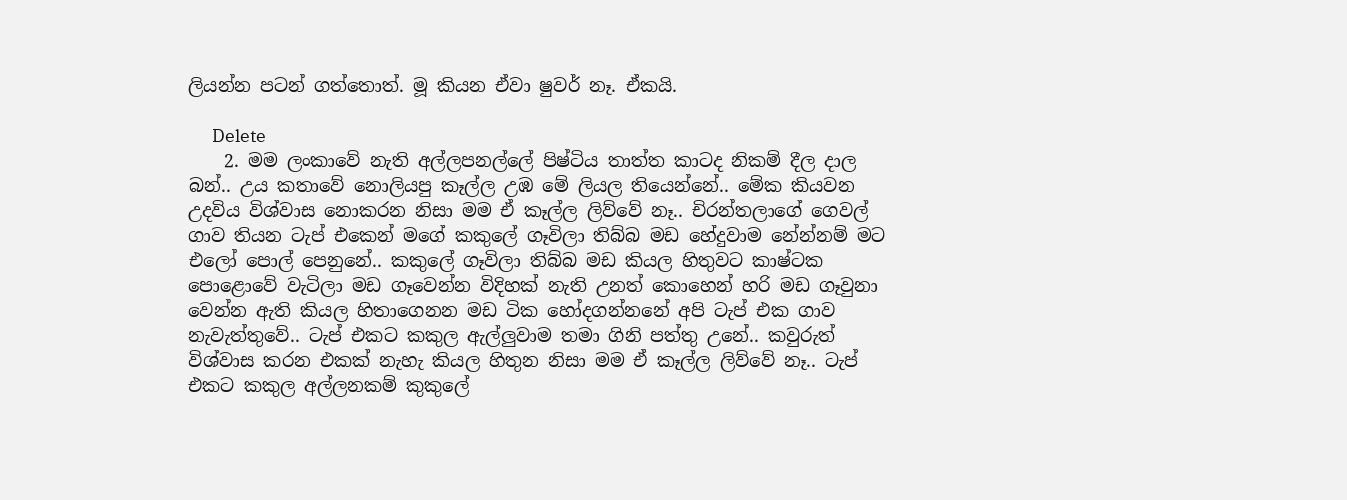ලියන්න පටන් ගත්තොත්. මූ කියන ඒවා ෂුවර් නෑ. ඒකයි.

      Delete
    2. මම ලංකාවේ නැති අල්ලපනල්ලේ පිෂ්ටිය තාත්ත කාටද නිකම් දීල දාල බන්.. උය කතාවේ නොලියපු කෑල්ල උඹ මේ ලියල තියෙන්නේ.. මේක කියවන උදවිය විශ්වාස නොකරන නිසා මම ඒ කෑල්ල ලිව්වේ නෑ.. චිරන්තලාගේ ගෙවල් ගාව තියන ටැප් එකෙන් මගේ කකුලේ ගෑවිලා තිබ්බ මඩ හේදුවාම නේන්නම් මට එලෝ පොල් පෙනුනේ.. කකුලේ ගෑවිලා තිබ්බ මඩ කියල හිතුවට කාෂ්ටක පොළොවේ වැටිලා මඩ ගෑවෙන්න විදිහක් නැති උනත් කොහෙන් හරි මඩ ගෑවුනා වෙන්න ඇති කියල හිතාගෙනන මඩ ටික හෝදගන්නනේ අපි ටැප් එක ගාව නැවැත්තුවේ.. ටැප් එකට කකුල ඇල්ලුවාම තමා ගිනි පත්තු උනේ.. කවුරුත් විශ්වාස කරන එකක් නැහැ කියල හිතුන නිසා මම ඒ කෑල්ල ලිව්වේ නෑ.. ටැප් එකට කකුල අල්ලනකම් කුකුලේ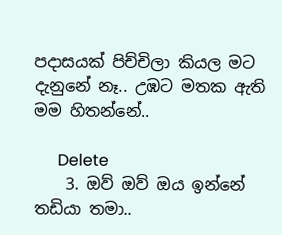පදාසයක් පිච්චිලා කියල මට දැනුනේ නෑ.. උඹට මතක ඇති මම හිතන්නේ..

      Delete
    3. ඔව් ඔව් ඔය ඉන්නේ තඩියා තමා..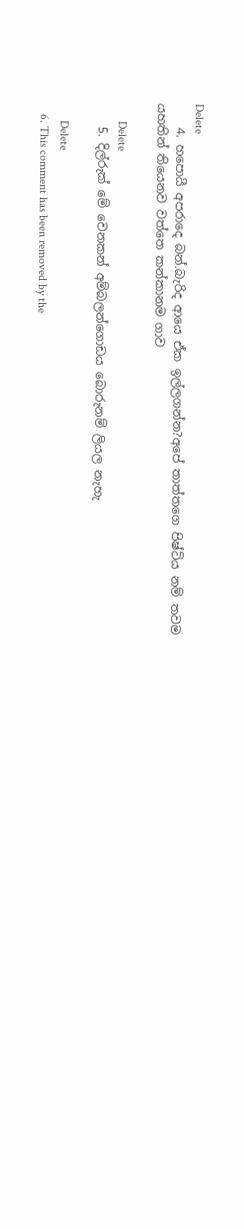Delete
    4. හපොයී අපරාදෙ බන්.බැරිද ආයෙ ඒක ඉල්ලගන්න?අපේ තාත්තගෙ පිෂ්ටිය නම් තවම යහතින් තියෙනව වත්තෙ කන්කානම ගාව

      Delete
    5. දිල්රුක් මේ වෙනකන් අම්බලන්ගොඩය බොරුනම් ලියල නැහැ

      Delete
    6. This comment has been removed by the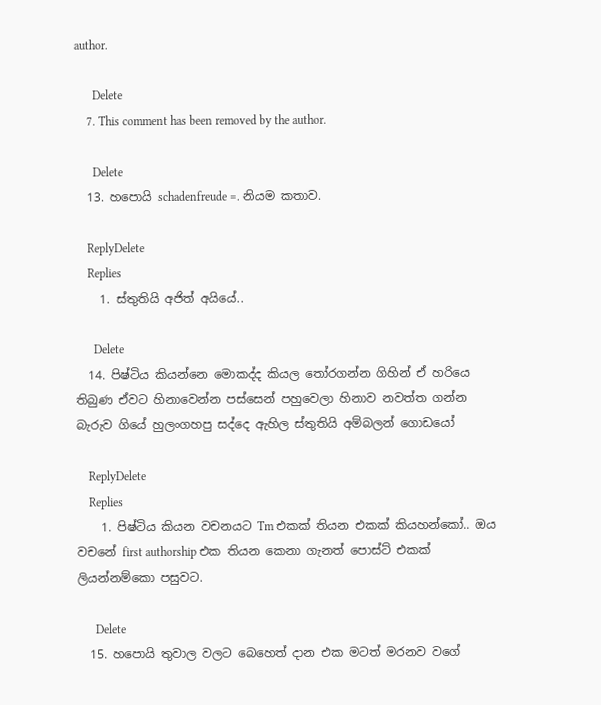author.

      Delete
    7. This comment has been removed by the author.

      Delete
  13. හපොයි schadenfreude =. නියම කතාව.

    ReplyDelete
    Replies
    1. ස්තුතියි අජිත් අයියේ..

      Delete
  14. පිෂ්ටිය කියන්නෙ මොකද්ද කියල තෝරගන්න ගිහින් ඒ හරියෙ තිබුණ ඒවට හිනාවෙන්න පස්සෙන් පහුවෙලා හිනාව නවත්ත ගන්න බැරුව ගියේ හුලංගහපු සද්දෙ ඇහිල ස්තුතියි අම්බලන් ගොඩයෝ

    ReplyDelete
    Replies
    1. පිෂ්ටිය කියන වචනයට Tm එකක් තියන එකක් කියහන්කෝ.. ඔය වචනේ first authorship එක තියන කෙනා ගැනත් පොස්ට් එකක් ලියන්නම්කො පසුවට.

      Delete
  15. හපොයි තුවාල වලට බෙහෙත් දාන එක මටත් මරනව වගේ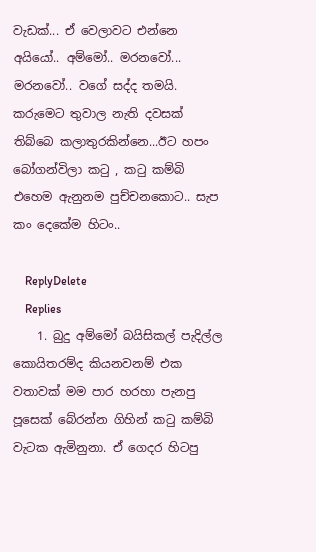වැඩක්... ඒ වෙලාවට එන්නෙ අයියෝ.. අම්මෝ.. මරනවෝ... මරනවෝ.. වගේ සද්ද තමයි. කරුමෙට තුවාල නැති දවසක් තිබ්බෙ කලාතුරකින්නෙ...ඊට හපං බෝගන්විලා ක‍ටු , ක‍ටු කම්බි එහෙම ඇනුනම පුච්චනකොට.. සැප කං දෙකේම හිටං..

    ReplyDelete
    Replies
    1. බුදු අම්මෝ බයිසිකල් පැදිල්ල කොයිතරම්ද කියනවනම් එක වතාවක් මම පාර හරහා පැනපු පූසෙක් බේරන්න ගිහින් කටු කම්බි වැටක ඇමිනුනා. ඒ ගෙදර හිටපු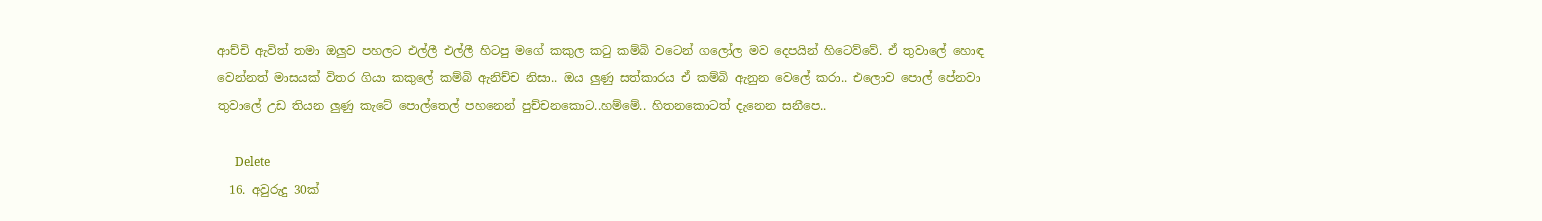ආච්චි ඇවිත් තමා ඔලුව පහලට එල්ලී එල්ලී හිටපු මගේ කකුල කටු කම්බි වටෙන් ගලෝල මව දෙපයින් හිටෙව්වේ. ඒ තුවාලේ හොඳ වෙන්නත් මාසයක් විතර ගියා කකුලේ කම්බි ඇනිච්ච නිසා.. ඔය ලුණු සත්කාරය ඒ කම්බි ඇනුන වෙලේ කරා.. එලොව පොල් පේනවා තුවාලේ උඩ තියන ලුණු කැටේ පොල්තෙල් පහනෙන් පුච්චනකොට..හම්මේ.. හිතනකොටත් දැනෙන සනීපෙ..

      Delete
  16. අවුරුදු 30ක්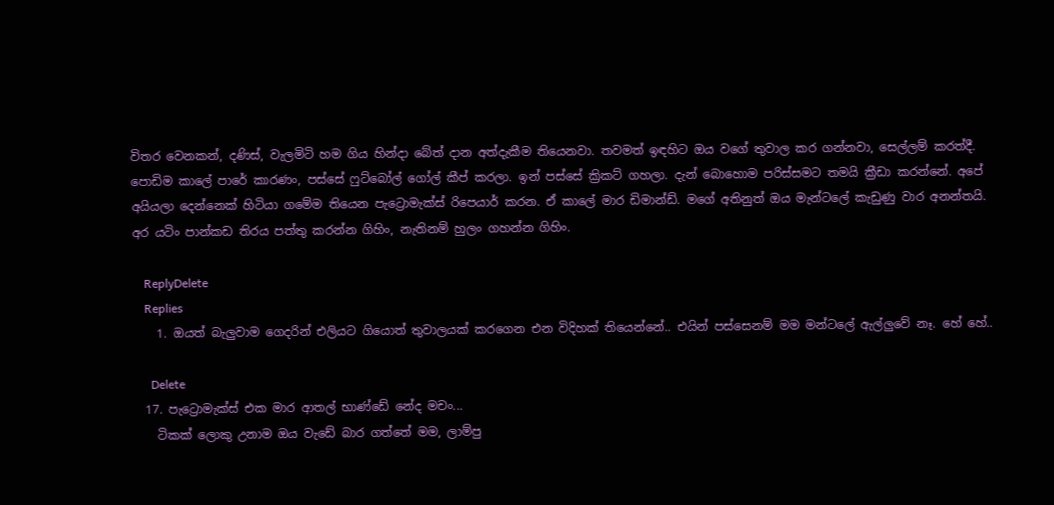විතර වෙනකන්, දණිස්, වැලමිටි හම ගිය හින්දා බේත් දාන අත්දැකීම තියෙනවා. තවමත් ඉඳහිට ඔය වගේ තුවාල කර ගන්නවා, සෙල්ලම් කරත්දී. පොඩිම කාලේ පාරේ කාරණං, පස්සේ ෆුට්බෝල් ගෝල් කීප් කරලා. ඉන් පස්සේ ක්‍රිකට් ගහලා. දැන් බොහොම පරිස්සමට තමයි ක්‍රීඩා කරන්නේ. අපේ අයියලා දෙන්නෙක් හිටියා ගමේම තියෙන පැට්‍රොමැක්ස් රිපෙයාර් කරන. ඒ කාලේ මාර ඩිමාන්ඩ්. මගේ අතිනුත් ඔය මැන්ටලේ කැඩුණු වාර අනන්තයි. අර යටිං පාන්කඩ තිරය පත්තු කරන්න ගිහිං, නැතිනම් හුලං ගහන්න ගිහිං.

    ReplyDelete
    Replies
    1. ඔයත් බැලුවාම ගෙදරින් එලියට ගියොත් තුවාලයක් කරගෙන එන විදිහක් තියෙන්නේ.. එයින් පස්සෙනම් මම මන්ටලේ ඇල්ලුවේ නෑ. හේ හේ..

      Delete
  17. පැට්‍රොමැක්ස් එක මාර ආතල් භාණ්ඩේ නේද මචං...
    ටිකක් ලොකු උනාම ඔය වැඩේ බාර ගත්තේ මම, ලාම්පු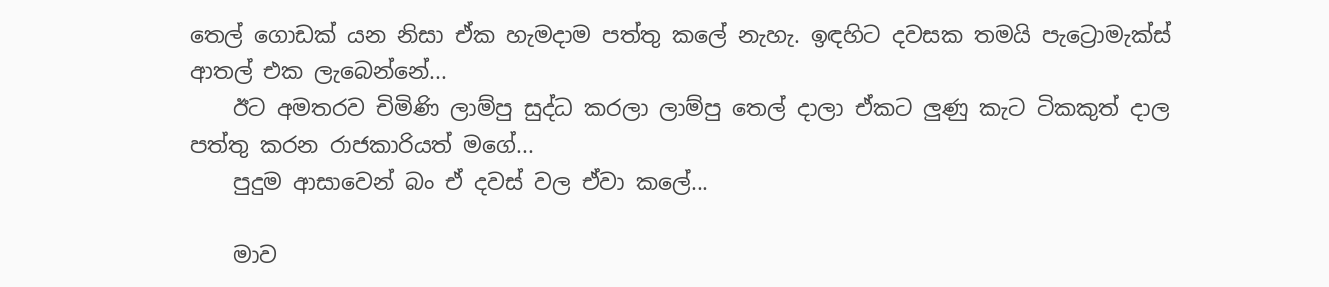තෙල් ගොඩක් යන නිසා ඒක හැමදාම පත්තු කලේ නැහැ. ඉඳහිට දවසක තමයි පැට්‍රොමැක්ස් ආතල් එක ලැබෙන්නේ...
    ඊට අමතරව චිමිණි ලාම්පු සුද්ධ කරලා ලාම්පු තෙල් දාලා ඒකට ලුණු කැට ටිකකුත් දාල පත්තු කරන රාජකාරියත් මගේ...
    පුදුම ආසාවෙන් බං ඒ දවස් වල ඒවා කලේ...

    මාව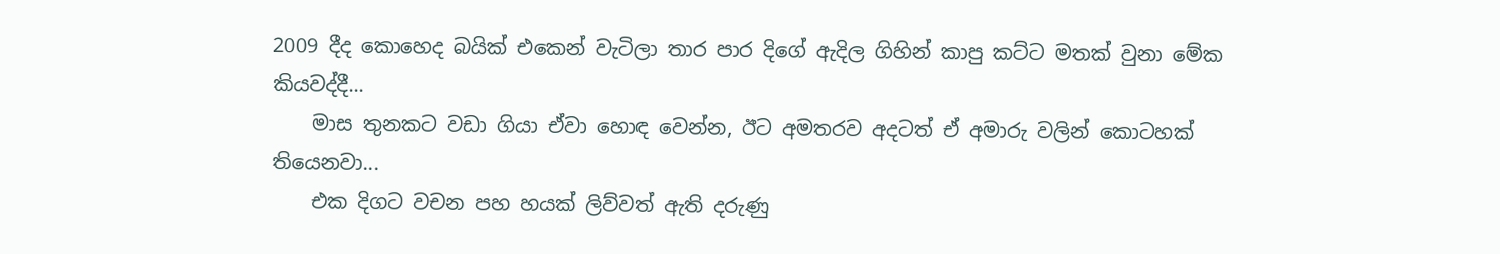2009 දීද කොහෙද බයික් එකෙන් වැටිලා තාර පාර දිගේ ඇදිල ගිහින් කාපු කට්ට මතක් වුනා මේක කියවද්දී...
    මාස තුනකට වඩා ගියා ඒවා හොඳ වෙන්න, ඊට අමතරව අදටත් ඒ අමාරු වලින් කොටහක් තියෙනවා...
    එක දිගට වචන පහ හයක් ලිව්වත් ඇති දරුණු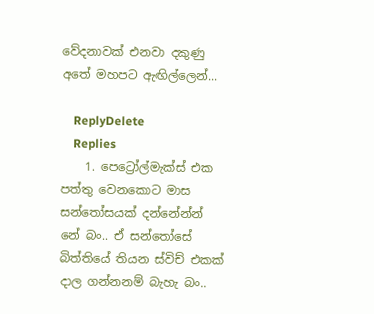වේදනාවක් එනවා දකුණු අතේ මහපට ඇඟිල්ලෙන්...

    ReplyDelete
    Replies
    1. පෙට්‍රෝල්මැක්ස් එක පත්තු වෙනකොට මාස සන්තෝසයක් දන්නේන්න් නේ බං.. ඒ සන්තෝසේ බිත්තියේ තියන ස්විච් එකක් දාල ගන්නනම් බැහැ බං..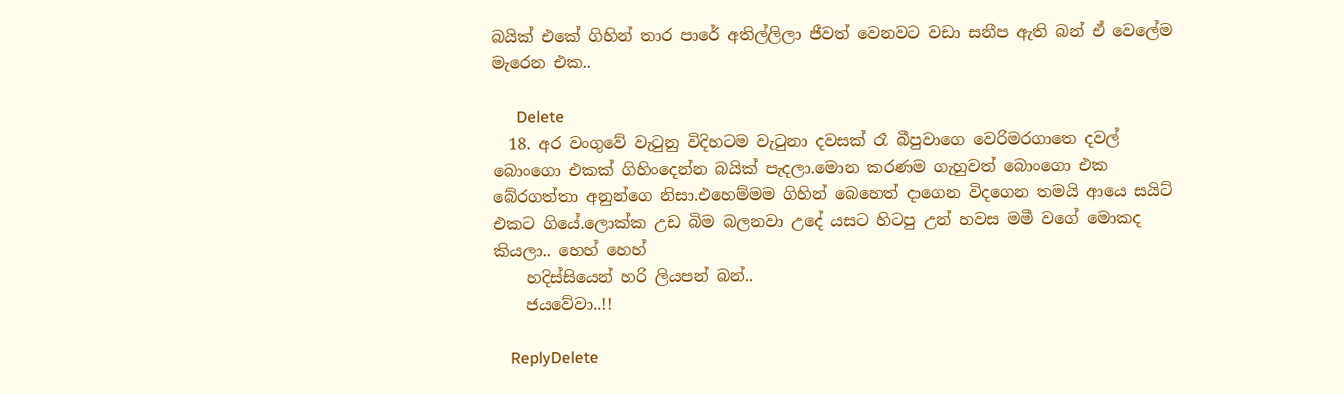බයික් එකේ ගිහින් තාර පාරේ අතිල්ලිලා ජීවත් වෙනවට වඩා සනීප ඇති බන් ඒ වෙලේම මැරෙන එක..

      Delete
  18. අර වංගුවේ වැටුනු විදිහටම වැටුනා දවසක් රෑ බීපුවාගෙ වෙරිමරගාතෙ දවල් බොංගො එකක් ගිහිංදෙන්න බයික් පැදලා.මොන කරණම ගැහුවත් බොංගො එක බේරගත්තා අනුන්ගෙ නිසා.එහෙම්මම ගිහින් බෙහෙත් දාගෙන විදගෙන තමයි ආයෙ සයිට් එකට ගියේ.ලොක්ක උඩ බිම බලනවා උදේ යසට හිටපු උන් හවස මමී වගේ මොකද කියලා.. හෙහ් හෙහ්
    හදිස්සියෙන් හරි ලියපන් බන්..
    ජයවේවා..!!

    ReplyDelete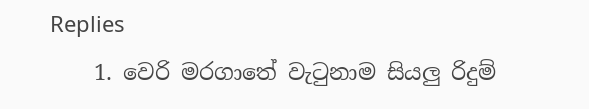Replies
    1. වෙරි මරගාතේ වැටුනාම සියලු රිදුම්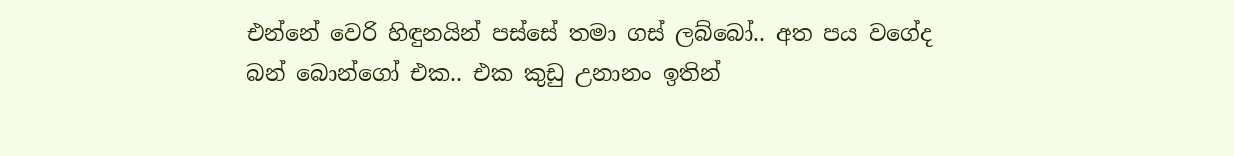එන්නේ වෙරි හිඳුනයින් පස්සේ තමා ගස් ලබ්බෝ.. අත පය වගේද බන් බොන්ගෝ එක.. එක කුඩු උනානං ඉතින්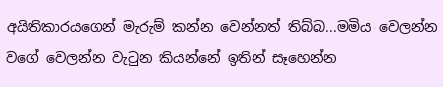අයිතිකාරයගෙන් මැරුම් කන්න වෙන්නත් තිබ්බ...මමිය වෙලන්න වගේ වෙලන්න වැටුන කියන්නේ ඉතින් සෑහෙන්න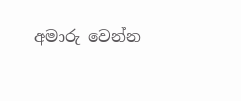අමාරු වෙන්න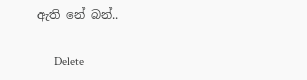ඇති නේ බන්..

      Delete